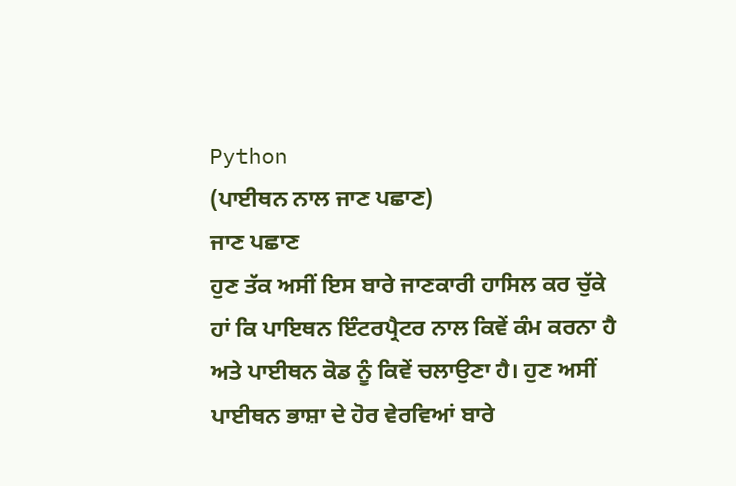Python
(ਪਾਈਥਨ ਨਾਲ ਜਾਣ ਪਛਾਣ)
ਜਾਣ ਪਛਾਣ
ਹੁਣ ਤੱਕ ਅਸੀਂ ਇਸ ਬਾਰੇ ਜਾਣਕਾਰੀ ਹਾਸਿਲ ਕਰ ਚੁੱਕੇ ਹਾਂ ਕਿ ਪਾਇਥਨ ਇੰਟਰਪ੍ਰੈਟਰ ਨਾਲ ਕਿਵੇਂ ਕੰਮ ਕਰਨਾ ਹੈ ਅਤੇ ਪਾਈਥਨ ਕੋਡ ਨੂੰ ਕਿਵੇਂ ਚਲਾਉਣਾ ਹੈ। ਹੁਣ ਅਸੀਂ ਪਾਈਥਨ ਭਾਸ਼ਾ ਦੇ ਹੋਰ ਵੇਰਵਿਆਂ ਬਾਰੇ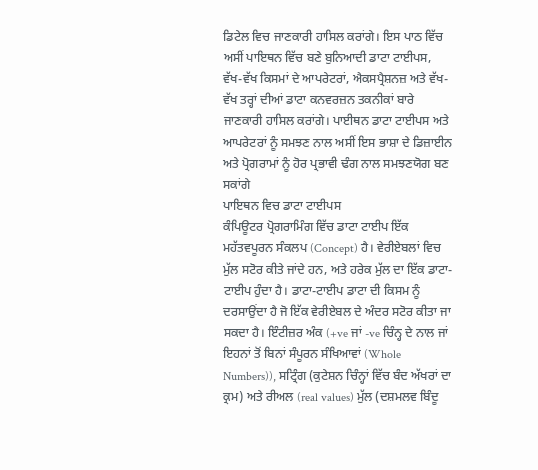ਡਿਟੇਲ ਵਿਚ ਜਾਣਕਾਰੀ ਹਾਸਿਲ ਕਰਾਂਗੇ। ਇਸ ਪਾਠ ਵਿੱਚ ਅਸੀਂ ਪਾਇਥਨ ਵਿੱਚ ਬਣੇ ਬੁਨਿਆਦੀ ਡਾਟਾ ਟਾਈਪਸ, ਵੱਖ-ਵੱਖ ਕਿਸਮਾਂ ਦੇ ਆਪਰੇਟਰਾਂ, ਐਕਸਪ੍ਰੈਸ਼ਨਜ਼ ਅਤੇ ਵੱਖ-ਵੱਖ ਤਰ੍ਹਾਂ ਦੀਆਂ ਡਾਟਾ ਕਨਵਰਜ਼ਨ ਤਕਨੀਕਾਂ ਬਾਰੇ ਜਾਣਕਾਰੀ ਹਾਸਿਲ ਕਰਾਂਗੇ। ਪਾਈਥਨ ਡਾਟਾ ਟਾਈਪਸ ਅਤੇ ਆਪਰੇਟਰਾਂ ਨੂੰ ਸਮਝਣ ਨਾਲ ਅਸੀਂ ਇਸ ਭਾਸ਼ਾ ਦੇ ਡਿਜ਼ਾਈਨ ਅਤੇ ਪ੍ਰੋਗਰਾਮਾਂ ਨੂੰ ਹੋਰ ਪ੍ਰਭਾਵੀ ਢੰਗ ਨਾਲ ਸਮਝਣਯੋਗ ਬਣ ਸਕਾਂਗੇ
ਪਾਇਥਨ ਵਿਚ ਡਾਟਾ ਟਾਈਪਸ
ਕੰਪਿਊਟਰ ਪ੍ਰੋਗਰਾਮਿੰਗ ਵਿੱਚ ਡਾਟਾ ਟਾਈਪ ਇੱਕ ਮਹੱਤਵਪੂਰਨ ਸੰਕਲਪ (Concept) ਹੈ। ਵੇਰੀਏਬਲਾਂ ਵਿਚ ਮੁੱਲ ਸਟੋਰ ਕੀਤੇ ਜਾਂਦੇ ਹਨ, ਅਤੇ ਹਰੇਕ ਮੁੱਲ ਦਾ ਇੱਕ ਡਾਟਾ-ਟਾਈਪ ਹੁੰਦਾ ਹੈ। ਡਾਟਾ-ਟਾਈਪ ਡਾਟਾ ਦੀ ਕਿਸਮ ਨੂੰ ਦਰਸਾਉਂਦਾ ਹੈ ਜੋ ਇੱਕ ਵੇਰੀਏਬਲ ਦੇ ਅੰਦਰ ਸਟੋਰ ਕੀਤਾ ਜਾ ਸਕਦਾ ਹੈ। ਇੰਟੀਜ਼ਰ ਅੰਕ (+ve ਜਾਂ -ve ਚਿੰਨ੍ਹ ਦੇ ਨਾਲ ਜਾਂ ਇਹਨਾਂ ਤੋਂ ਬਿਨਾਂ ਸੰਪੂਰਨ ਸੰਖਿਆਵਾਂ (Whole Numbers)), ਸਟ੍ਰਿੰਗ (ਕੁਟੇਸ਼ਨ ਚਿੰਨ੍ਹਾਂ ਵਿੱਚ ਬੰਦ ਅੱਖਰਾਂ ਦਾ ਕ੍ਰਮ) ਅਤੇ ਰੀਅਲ (real values) ਮੁੱਲ (ਦਸ਼ਮਲਵ ਬਿੰਦੂ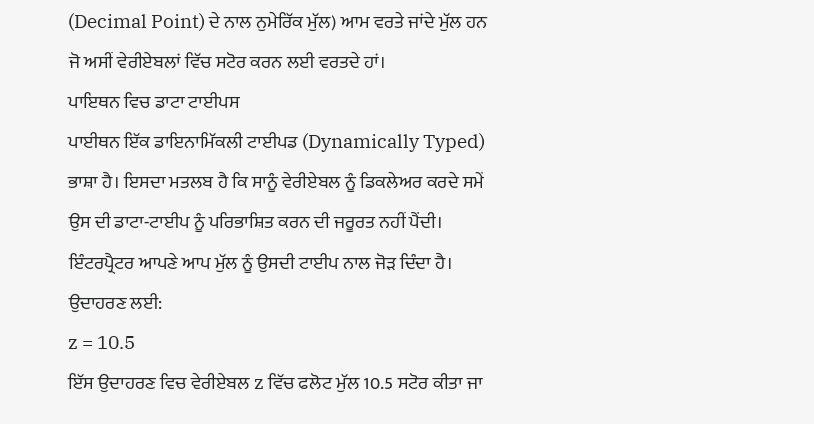(Decimal Point) ਦੇ ਨਾਲ ਨੁਮੇਰਿੱਕ ਮੁੱਲ) ਆਮ ਵਰਤੇ ਜਾਂਦੇ ਮੁੱਲ ਹਨ ਜੋ ਅਸੀਂ ਵੇਰੀਏਬਲਾਂ ਵਿੱਚ ਸਟੋਰ ਕਰਨ ਲਈ ਵਰਤਦੇ ਹਾਂ।
ਪਾਇਥਨ ਵਿਚ ਡਾਟਾ ਟਾਈਪਸ
ਪਾਈਥਨ ਇੱਕ ਡਾਇਨਾਮਿੱਕਲੀ ਟਾਈਪਡ (Dynamically Typed) ਭਾਸ਼ਾ ਹੈ। ਇਸਦਾ ਮਤਲਬ ਹੈ ਕਿ ਸਾਨੂੰ ਵੇਰੀਏਬਲ ਨੂੰ ਡਿਕਲੇਅਰ ਕਰਦੇ ਸਮੇਂ ਉਸ ਦੀ ਡਾਟਾ-ਟਾਈਪ ਨੂੰ ਪਰਿਭਾਸ਼ਿਤ ਕਰਨ ਦੀ ਜਰੂਰਤ ਨਹੀਂ ਪੈਂਦੀ। ਇੰਟਰਪ੍ਰੈਟਰ ਆਪਣੇ ਆਪ ਮੁੱਲ ਨੂੰ ਉਸਦੀ ਟਾਈਪ ਨਾਲ ਜੋੜ ਦਿੰਦਾ ਹੈ। ਉਦਾਹਰਣ ਲਈ:
z = 10.5
ਇੱਸ ਉਦਾਹਰਣ ਵਿਚ ਵੇਰੀਏਬਲ z ਵਿੱਚ ਫਲੋਟ ਮੁੱਲ 10.5 ਸਟੋਰ ਕੀਤਾ ਜਾ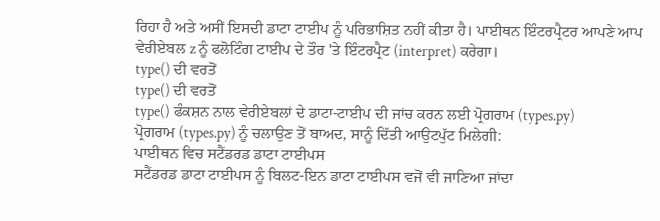ਰਿਹਾ ਹੈ ਅਤੇ ਅਸੀਂ ਇਸਦੀ ਡਾਟਾ ਟਾਈਪ ਨੂੰ ਪਰਿਭਾਸ਼ਿਤ ਨਹੀਂ ਕੀਤਾ ਹੈ। ਪਾਈਥਨ ਇੰਟਰਪ੍ਰੈਟਰ ਆਪਣੇ ਆਪ ਵੇਰੀਏਬਲ z ਨੂੰ ਫਲੋਟਿੰਗ ਟਾਈਪ ਦੇ ਤੌਰ 'ਤੇ ਇੰਟਰਪ੍ਰੈਟ (interpret) ਕਰੇਗਾ।
type() ਦੀ ਵਰਤੋਂ
type() ਦੀ ਵਰਤੋਂ
type() ਫੰਕਸ਼ਨ ਨਾਲ ਵੇਰੀਏਬਲਾਂ ਦੇ ਡਾਟਾ-ਟਾਈਪ ਦੀ ਜਾਂਚ ਕਰਨ ਲਈ ਪ੍ਰੋਗਰਾਮ (types.py)
ਪ੍ਰੋਗਰਾਮ (types.py) ਨੂੰ ਚਲਾਉਣ ਤੋਂ ਬਾਅਦ, ਸਾਨੂੰ ਦਿੱਤੀ ਆਉਟਪੁੱਟ ਮਿਲੇਗੀ:
ਪਾਈਥਨ ਵਿਚ ਸਟੈਂਡਰਡ ਡਾਟਾ ਟਾਈਪਸ
ਸਟੈਂਡਰਡ ਡਾਟਾ ਟਾਈਪਸ ਨੂੰ ਬਿਲਟ-ਇਨ ਡਾਟਾ ਟਾਈਪਸ ਵਜੋਂ ਵੀ ਜਾਣਿਆ ਜਾਂਦਾ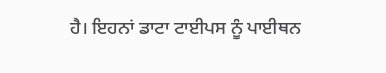ਹੈ। ਇਹਨਾਂ ਡਾਟਾ ਟਾਈਪਸ ਨੂੰ ਪਾਈਥਨ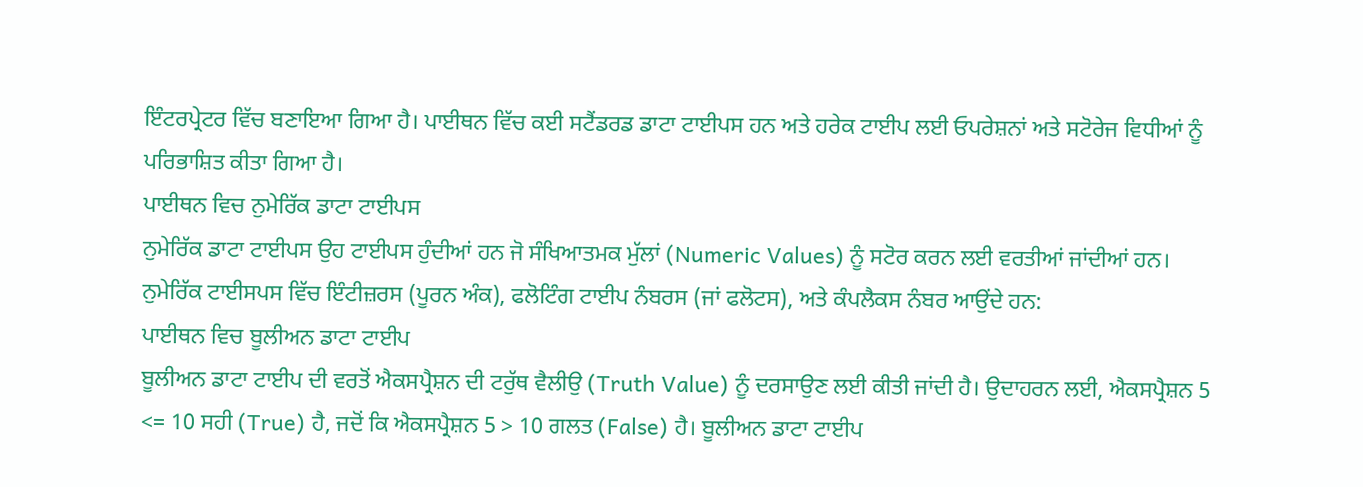ਇੰਟਰਪ੍ਰੇਟਰ ਵਿੱਚ ਬਣਾਇਆ ਗਿਆ ਹੈ। ਪਾਈਥਨ ਵਿੱਚ ਕਈ ਸਟੈਂਡਰਡ ਡਾਟਾ ਟਾਈਪਸ ਹਨ ਅਤੇ ਹਰੇਕ ਟਾਈਪ ਲਈ ਓਪਰੇਸ਼ਨਾਂ ਅਤੇ ਸਟੋਰੇਜ ਵਿਧੀਆਂ ਨੂੰ ਪਰਿਭਾਸ਼ਿਤ ਕੀਤਾ ਗਿਆ ਹੈ।
ਪਾਈਥਨ ਵਿਚ ਨੁਮੇਰਿੱਕ ਡਾਟਾ ਟਾਈਪਸ
ਨੁਮੇਰਿੱਕ ਡਾਟਾ ਟਾਈਪਸ ਉਹ ਟਾਈਪਸ ਹੁੰਦੀਆਂ ਹਨ ਜੋ ਸੰਖਿਆਤਮਕ ਮੁੱਲਾਂ (Numeric Values) ਨੂੰ ਸਟੋਰ ਕਰਨ ਲਈ ਵਰਤੀਆਂ ਜਾਂਦੀਆਂ ਹਨ। ਨੁਮੇਰਿੱਕ ਟਾਈਸਪਸ ਵਿੱਚ ਇੰਟੀਜ਼ਰਸ (ਪੂਰਨ ਅੰਕ), ਫਲੋਟਿੰਗ ਟਾਈਪ ਨੰਬਰਸ (ਜਾਂ ਫਲੋਟਸ), ਅਤੇ ਕੰਪਲੈਕਸ ਨੰਬਰ ਆਉਂਦੇ ਹਨ:
ਪਾਈਥਨ ਵਿਚ ਬੂਲੀਅਨ ਡਾਟਾ ਟਾਈਪ
ਬੂਲੀਅਨ ਡਾਟਾ ਟਾਈਪ ਦੀ ਵਰਤੋਂ ਐਕਸਪ੍ਰੈਸ਼ਨ ਦੀ ਟਰੁੱਥ ਵੈਲੀਉ (Truth Value) ਨੂੰ ਦਰਸਾਉਣ ਲਈ ਕੀਤੀ ਜਾਂਦੀ ਹੈ। ਉਦਾਹਰਨ ਲਈ, ਐਕਸਪ੍ਰੈਸ਼ਨ 5 <= 10 ਸਹੀ (True) ਹੈ, ਜਦੋਂ ਕਿ ਐਕਸਪ੍ਰੈਸ਼ਨ 5 > 10 ਗਲਤ (False) ਹੈ। ਬੂਲੀਅਨ ਡਾਟਾ ਟਾਈਪ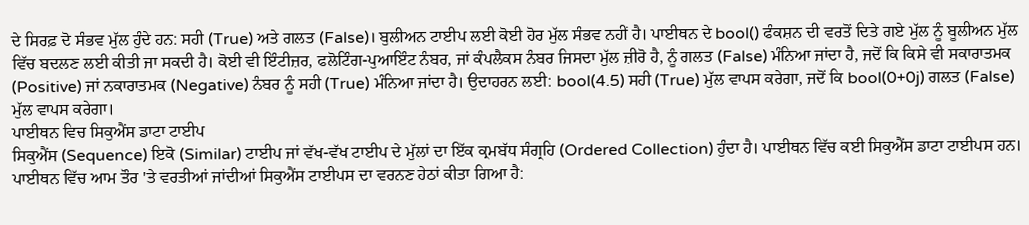ਦੇ ਸਿਰਫ਼ ਦੋ ਸੰਭਵ ਮੁੱਲ ਹੁੰਦੇ ਹਨ: ਸਹੀ (True) ਅਤੇ ਗਲਤ (False)। ਬੁਲੀਅਨ ਟਾਈਪ ਲਈ ਕੋਈ ਹੋਰ ਮੁੱਲ ਸੰਭਵ ਨਹੀਂ ਹੈ। ਪਾਈਥਨ ਦੇ bool() ਫੰਕਸ਼ਨ ਦੀ ਵਰਤੋਂ ਦਿਤੇ ਗਏ ਮੁੱਲ ਨੂੰ ਬੂਲੀਅਨ ਮੁੱਲ ਵਿੱਚ ਬਦਲਣ ਲਈ ਕੀਤੀ ਜਾ ਸਕਦੀ ਹੈ। ਕੋਈ ਵੀ ਇੰਟੀਜ਼ਰ, ਫਲੋਟਿੰਗ-ਪੁਆਇੰਟ ਨੰਬਰ, ਜਾਂ ਕੰਪਲੈਕਸ ਨੰਬਰ ਜਿਸਦਾ ਮੁੱਲ ਜ਼ੀਰੋ ਹੈ, ਨੂੰ ਗਲਤ (False) ਮੰਨਿਆ ਜਾਂਦਾ ਹੈ, ਜਦੋਂ ਕਿ ਕਿਸੇ ਵੀ ਸਕਾਰਾਤਮਕ (Positive) ਜਾਂ ਨਕਾਰਾਤਮਕ (Negative) ਨੰਬਰ ਨੂੰ ਸਹੀ (True) ਮੰਨਿਆ ਜਾਂਦਾ ਹੈ। ਉਦਾਹਰਨ ਲਈ: bool(4.5) ਸਹੀ (True) ਮੁੱਲ ਵਾਪਸ ਕਰੇਗਾ, ਜਦੋਂ ਕਿ bool(0+0j) ਗਲਤ (False) ਮੁੱਲ ਵਾਪਸ ਕਰੇਗਾ।
ਪਾਈਥਨ ਵਿਚ ਸਿਕੁਐਂਸ ਡਾਟਾ ਟਾਈਪ
ਸਿਕੁਐਂਸ (Sequence) ਇਕੋ (Similar) ਟਾਈਪ ਜਾਂ ਵੱਖ-ਵੱਖ ਟਾਈਪ ਦੇ ਮੁੱਲਾਂ ਦਾ ਇੱਕ ਕ੍ਰਮਬੱਧ ਸੰਗ੍ਰਹਿ (Ordered Collection) ਹੁੰਦਾ ਹੈ। ਪਾਈਥਨ ਵਿੱਚ ਕਈ ਸਿਕੁਐਂਸ ਡਾਟਾ ਟਾਈਪਸ ਹਨ। ਪਾਈਥਨ ਵਿੱਚ ਆਮ ਤੌਰ 'ਤੇ ਵਰਤੀਆਂ ਜਾਂਦੀਆਂ ਸਿਕੁਐਂਸ ਟਾਈਪਸ ਦਾ ਵਰਨਣ ਹੇਠਾਂ ਕੀਤਾ ਗਿਆ ਹੈ: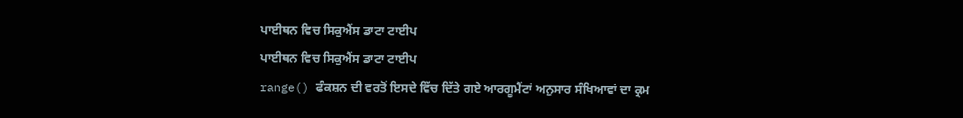ਪਾਈਥਨ ਵਿਚ ਸਿਕੁਐਂਸ ਡਾਟਾ ਟਾਈਪ
ਪਾਈਥਨ ਵਿਚ ਸਿਕੁਐਂਸ ਡਾਟਾ ਟਾਈਪ
range() ਫੰਕਸ਼ਨ ਦੀ ਵਰਤੋਂ ਇਸਦੇ ਵਿੱਚ ਦਿੱਤੇ ਗਏ ਆਰਗੂਮੈਂਟਾਂ ਅਨੁਸਾਰ ਸੰਖਿਆਵਾਂ ਦਾ ਕ੍ਰਮ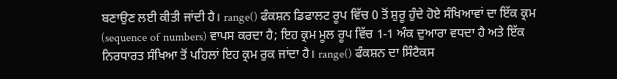ਬਣਾਉਣ ਲਈ ਕੀਤੀ ਜਾਂਦੀ ਹੈ। range() ਫੰਕਸ਼ਨ ਡਿਫਾਲਟ ਰੂਪ ਵਿੱਚ 0 ਤੋਂ ਸ਼ੁਰੂ ਹੁੰਦੇ ਹੋਏ ਸੰਖਿਆਵਾਂ ਦਾ ਇੱਕ ਕ੍ਰਮ (sequence of numbers) ਵਾਪਸ ਕਰਦਾ ਹੈ; ਇਹ ਕ੍ਰਮ ਮੂਲ ਰੂਪ ਵਿੱਚ 1-1 ਅੰਕ ਦੁਆਰਾ ਵਧਦਾ ਹੈ ਅਤੇ ਇੱਕ ਨਿਰਧਾਰਤ ਸੰਖਿਆ ਤੋਂ ਪਹਿਲਾਂ ਇਹ ਕ੍ਰਮ ਰੁਕ ਜਾਂਦਾ ਹੈ। range() ਫੰਕਸ਼ਨ ਦਾ ਸਿੰਟੈਕਸ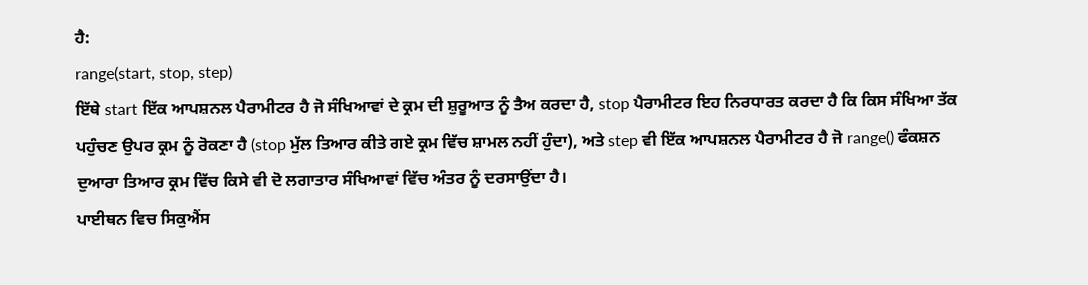ਹੈ:
range(start, stop, step)
ਇੱਥੇ start ਇੱਕ ਆਪਸ਼ਨਲ ਪੈਰਾਮੀਟਰ ਹੈ ਜੋ ਸੰਖਿਆਵਾਂ ਦੇ ਕ੍ਰਮ ਦੀ ਸ਼ੁਰੂਆਤ ਨੂੰ ਤੈਅ ਕਰਦਾ ਹੈ, stop ਪੈਰਾਮੀਟਰ ਇਹ ਨਿਰਧਾਰਤ ਕਰਦਾ ਹੈ ਕਿ ਕਿਸ ਸੰਖਿਆ ਤੱਕ ਪਹੁੰਚਣ ਉਪਰ ਕ੍ਰਮ ਨੂੰ ਰੋਕਣਾ ਹੈ (stop ਮੁੱਲ ਤਿਆਰ ਕੀਤੇ ਗਏ ਕ੍ਰਮ ਵਿੱਚ ਸ਼ਾਮਲ ਨਹੀਂ ਹੁੰਦਾ), ਅਤੇ step ਵੀ ਇੱਕ ਆਪਸ਼ਨਲ ਪੈਰਾਮੀਟਰ ਹੈ ਜੋ range() ਫੰਕਸ਼ਨ ਦੁਆਰਾ ਤਿਆਰ ਕ੍ਰਮ ਵਿੱਚ ਕਿਸੇ ਵੀ ਦੋ ਲਗਾਤਾਰ ਸੰਖਿਆਵਾਂ ਵਿੱਚ ਅੰਤਰ ਨੂੰ ਦਰਸਾਉਂਦਾ ਹੈ।
ਪਾਈਥਨ ਵਿਚ ਸਿਕੁਐਂਸ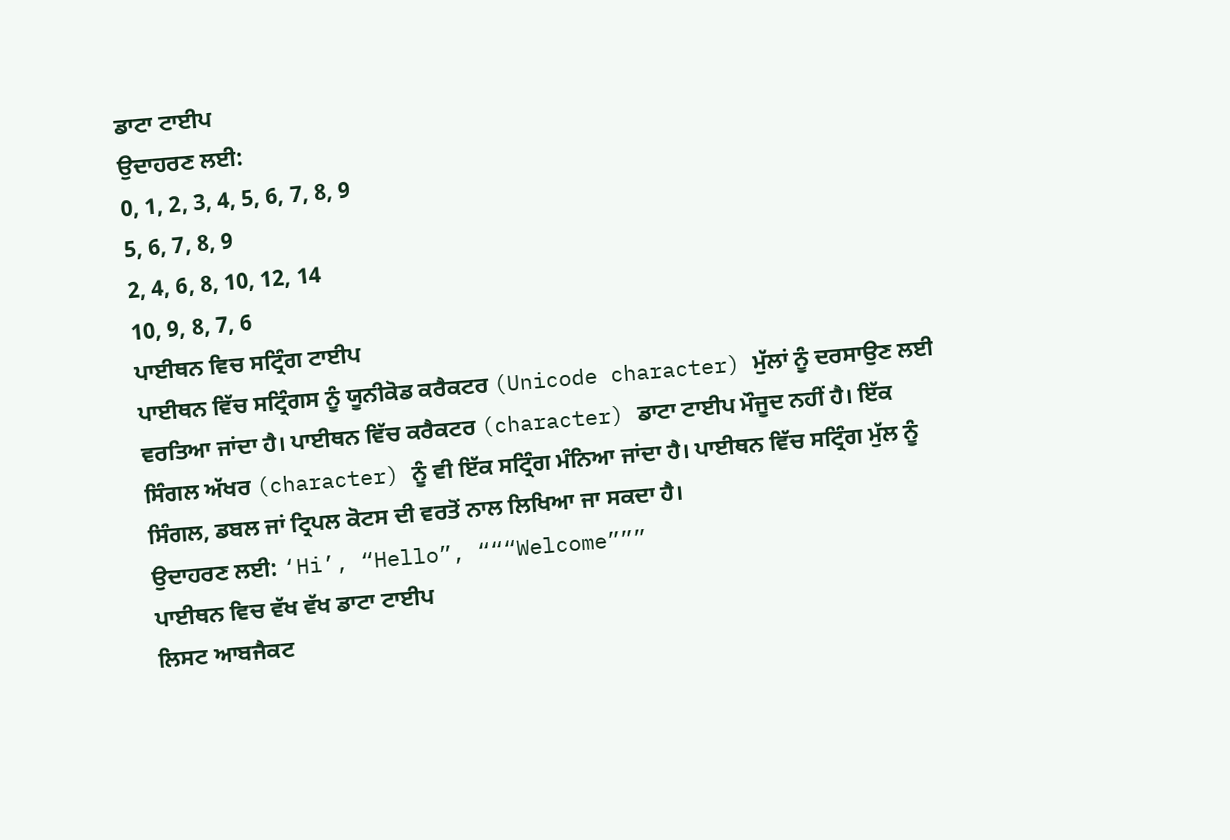ਡਾਟਾ ਟਾਈਪ
ਉਦਾਹਰਣ ਲਈ:
0, 1, 2, 3, 4, 5, 6, 7, 8, 9
5, 6, 7, 8, 9
2, 4, 6, 8, 10, 12, 14
10, 9, 8, 7, 6
ਪਾਈਥਨ ਵਿਚ ਸਟ੍ਰਿੰਗ ਟਾਈਪ
ਪਾਈਥਨ ਵਿੱਚ ਸਟ੍ਰਿੰਗਸ ਨੂੰ ਯੂਨੀਕੋਡ ਕਰੈਕਟਰ (Unicode character) ਮੁੱਲਾਂ ਨੂੰ ਦਰਸਾਉਣ ਲਈ ਵਰਤਿਆ ਜਾਂਦਾ ਹੈ। ਪਾਈਥਨ ਵਿੱਚ ਕਰੈਕਟਰ (character) ਡਾਟਾ ਟਾਈਪ ਮੌਜੂਦ ਨਹੀਂ ਹੈ। ਇੱਕ ਸਿੰਗਲ ਅੱਖਰ (character) ਨੂੰ ਵੀ ਇੱਕ ਸਟ੍ਰਿੰਗ ਮੰਨਿਆ ਜਾਂਦਾ ਹੈ। ਪਾਈਥਨ ਵਿੱਚ ਸਟ੍ਰਿੰਗ ਮੁੱਲ ਨੂੰ ਸਿੰਗਲ, ਡਬਲ ਜਾਂ ਟ੍ਰਿਪਲ ਕੋਟਸ ਦੀ ਵਰਤੋਂ ਨਾਲ ਲਿਖਿਆ ਜਾ ਸਕਦਾ ਹੈ।
ਉਦਾਹਰਣ ਲਈ: ‘Hi’, “Hello”, “““Welcome”””
ਪਾਈਥਨ ਵਿਚ ਵੱਖ ਵੱਖ ਡਾਟਾ ਟਾਈਪ
ਲਿਸਟ ਆਬਜੈਕਟ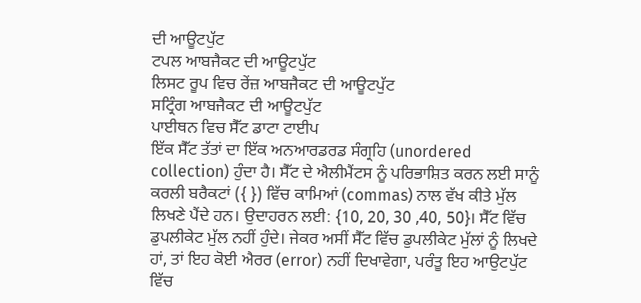ਦੀ ਆਊਟਪੁੱਟ
ਟਪਲ ਆਬਜੈਕਟ ਦੀ ਆਊਟਪੁੱਟ
ਲਿਸਟ ਰੂਪ ਵਿਚ ਰੇਂਜ਼ ਆਬਜੈਕਟ ਦੀ ਆਊਟਪੁੱਟ
ਸਟ੍ਰਿੰਗ ਆਬਜੈਕਟ ਦੀ ਆਊਟਪੁੱਟ
ਪਾਈਥਨ ਵਿਚ ਸੈੱਟ ਡਾਟਾ ਟਾਈਪ
ਇੱਕ ਸੈੱਟ ਤੱਤਾਂ ਦਾ ਇੱਕ ਅਨਆਰਡਰਡ ਸੰਗ੍ਰਹਿ (unordered collection) ਹੁੰਦਾ ਹੈ। ਸੈੱਟ ਦੇ ਐਲੀਮੈਂਟਸ ਨੂੰ ਪਰਿਭਾਸ਼ਿਤ ਕਰਨ ਲਈ ਸਾਨੂੰ ਕਰਲੀ ਬਰੈਕਟਾਂ ({ }) ਵਿੱਚ ਕਾਮਿਆਂ (commas) ਨਾਲ ਵੱਖ ਕੀਤੇ ਮੁੱਲ ਲਿਖਣੇ ਪੈਂਦੇ ਹਨ। ਉਦਾਹਰਨ ਲਈ: {10, 20, 30 ,40, 50}। ਸੈੱਟ ਵਿੱਚ ਡੁਪਲੀਕੇਟ ਮੁੱਲ ਨਹੀਂ ਹੁੰਦੇ। ਜੇਕਰ ਅਸੀਂ ਸੈੱਟ ਵਿੱਚ ਡੁਪਲੀਕੇਟ ਮੁੱਲਾਂ ਨੂੰ ਲਿਖਦੇ ਹਾਂ, ਤਾਂ ਇਹ ਕੋਈ ਐਰਰ (error) ਨਹੀਂ ਦਿਖਾਵੇਗਾ, ਪਰੰਤੂ ਇਹ ਆਉਟਪੁੱਟ ਵਿੱਚ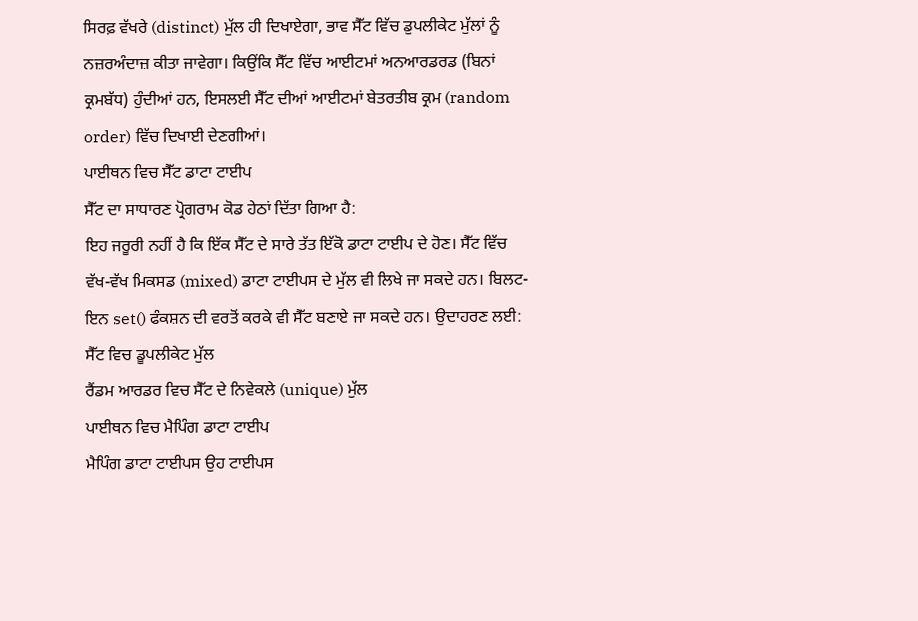ਸਿਰਫ਼ ਵੱਖਰੇ (distinct) ਮੁੱਲ ਹੀ ਦਿਖਾਏਗਾ, ਭਾਵ ਸੈੱਟ ਵਿੱਚ ਡੁਪਲੀਕੇਟ ਮੁੱਲਾਂ ਨੂੰ ਨਜ਼ਰਅੰਦਾਜ਼ ਕੀਤਾ ਜਾਵੇਗਾ। ਕਿਉਂਕਿ ਸੈੱਟ ਵਿੱਚ ਆਈਟਮਾਂ ਅਨਆਰਡਰਡ (ਬਿਨਾਂ ਕ੍ਰਮਬੱਧ) ਹੁੰਦੀਆਂ ਹਨ, ਇਸਲਈ ਸੈੱਟ ਦੀਆਂ ਆਈਟਮਾਂ ਬੇਤਰਤੀਬ ਕ੍ਰਮ (random order) ਵਿੱਚ ਦਿਖਾਈ ਦੇਣਗੀਆਂ।
ਪਾਈਥਨ ਵਿਚ ਸੈੱਟ ਡਾਟਾ ਟਾਈਪ
ਸੈੱਟ ਦਾ ਸਾਧਾਰਣ ਪ੍ਰੋਗਰਾਮ ਕੋਡ ਹੇਠਾਂ ਦਿੱਤਾ ਗਿਆ ਹੈ:
ਇਹ ਜਰੂਰੀ ਨਹੀਂ ਹੈ ਕਿ ਇੱਕ ਸੈੱਟ ਦੇ ਸਾਰੇ ਤੱਤ ਇੱਕੋ ਡਾਟਾ ਟਾਈਪ ਦੇ ਹੋਣ। ਸੈੱਟ ਵਿੱਚ ਵੱਖ-ਵੱਖ ਮਿਕਸਡ (mixed) ਡਾਟਾ ਟਾਈਪਸ ਦੇ ਮੁੱਲ ਵੀ ਲਿਖੇ ਜਾ ਸਕਦੇ ਹਨ। ਬਿਲਟ-ਇਨ set() ਫੰਕਸ਼ਨ ਦੀ ਵਰਤੋਂ ਕਰਕੇ ਵੀ ਸੈੱਟ ਬਣਾਏ ਜਾ ਸਕਦੇ ਹਨ। ਉਦਾਹਰਣ ਲਈ:
ਸੈੱਟ ਵਿਚ ਡੂਪਲੀਕੇਟ ਮੁੱਲ
ਰੈਂਡਮ ਆਰਡਰ ਵਿਚ ਸੈੱਟ ਦੇ ਨਿਵੇਕਲੇ (unique) ਮੁੱਲ
ਪਾਈਥਨ ਵਿਚ ਮੈਪਿੰਗ ਡਾਟਾ ਟਾਈਪ
ਮੈਪਿੰਗ ਡਾਟਾ ਟਾਈਪਸ ਉਹ ਟਾਈਪਸ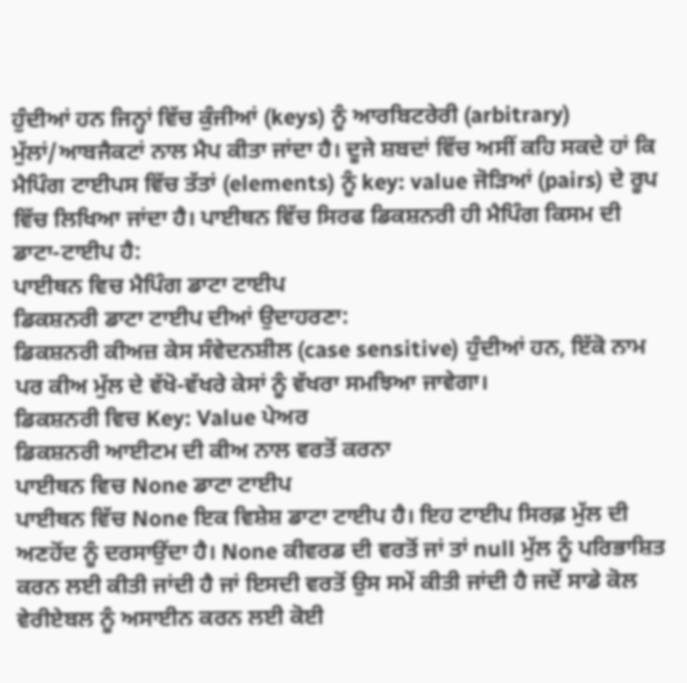ਹੁੰਦੀਆਂ ਹਨ ਜਿਨ੍ਹਾਂ ਵਿੱਚ ਕੁੰਜੀਆਂ (keys) ਨੂੰ ਆਰਬਿਟਰੇਰੀ (arbitrary) ਮੁੱਲਾਂ/ਆਬਜੈਕਟਾਂ ਨਾਲ ਮੈਪ ਕੀਤਾ ਜਾਂਦਾ ਹੈ। ਦੂਜੇ ਸ਼ਬਦਾਂ ਵਿੱਚ ਅਸੀਂ ਕਹਿ ਸਕਦੇ ਹਾਂ ਕਿ ਮੈਪਿੰਗ ਟਾਈਪਸ ਵਿੱਚ ਤੱਤਾਂ (elements) ਨੂੰ key: value ਜੋੜਿਆਂ (pairs) ਦੇ ਰੂਪ ਵਿੱਚ ਲਿਖਿਆ ਜਾਂਦਾ ਹੈ। ਪਾਈਥਨ ਵਿੱਚ ਸਿਰਫ ਡਿਕਸ਼ਨਰੀ ਹੀ ਮੈਪਿੰਗ ਕਿਸਮ ਦੀ ਡਾਟਾ-ਟਾਈਪ ਹੈ:
ਪਾਈਥਨ ਵਿਚ ਮੈਪਿੰਗ ਡਾਟਾ ਟਾਈਪ
ਡਿਕਸ਼ਨਰੀ ਡਾਟਾ ਟਾਈਪ ਦੀਆਂ ਉਦਾਹਰਣਾ:
ਡਿਕਸ਼ਨਰੀ ਕੀਅਜ਼ ਕੇਸ ਸੰਵੇਦਨਸ਼ੀਲ (case sensitive) ਹੁੰਦੀਆਂ ਹਨ, ਇੱਕੋ ਨਾਮ ਪਰ ਕੀਅ ਮੁੱਲ ਦੇ ਵੱਖੋ-ਵੱਖਰੇ ਕੇਸਾਂ ਨੂੰ ਵੱਖਰਾ ਸਮਝਿਆ ਜਾਵੇਗਾ।
ਡਿਕਸ਼ਨਰੀ ਵਿਚ Key: Value ਪੇਅਰ
ਡਿਕਸ਼ਨਰੀ ਆਈਟਮ ਦੀ ਕੀਅ ਨਾਲ ਵਰਤੋਂ ਕਰਨਾ
ਪਾਈਥਨ ਵਿਚ None ਡਾਟਾ ਟਾਈਪ
ਪਾਈਥਨ ਵਿੱਚ None ਇਕ ਵਿਸ਼ੇਸ਼ ਡਾਟਾ ਟਾਈਪ ਹੈ। ਇਹ ਟਾਈਪ ਸਿਰਫ਼ ਮੁੱਲ ਦੀ ਅਣਹੋਂਦ ਨੂੰ ਦਰਸਾਉਂਦਾ ਹੈ। None ਕੀਵਰਡ ਦੀ ਵਰਤੋਂ ਜਾਂ ਤਾਂ null ਮੁੱਲ ਨੂੰ ਪਰਿਭਾਸ਼ਿਤ ਕਰਨ ਲਈ ਕੀਤੀ ਜਾਂਦੀ ਹੈ ਜਾਂ ਇਸਦੀ ਵਰਤੋਂ ਉਸ ਸਮੇਂ ਕੀਤੀ ਜਾਂਦੀ ਹੈ ਜਦੋਂ ਸਾਡੇ ਕੋਲ ਵੇਰੀਏਬਲ ਨੂੰ ਅਸਾਈਨ ਕਰਨ ਲਈ ਕੋਈ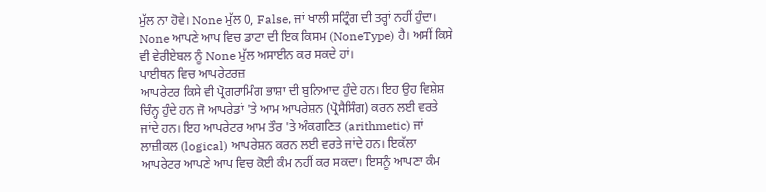ਮੁੱਲ ਨਾ ਹੋਵੇ। None ਮੁੱਲ 0, False, ਜਾਂ ਖਾਲੀ ਸਟ੍ਰਿੰਗ ਦੀ ਤਰ੍ਹਾਂ ਨਹੀਂ ਹੁੰਦਾ। None ਆਪਣੇ ਆਪ ਵਿਚ ਡਾਟਾ ਦੀ ਇਕ ਕਿਸਮ (NoneType) ਹੈ। ਅਸੀਂ ਕਿਸੇ ਵੀ ਵੇਰੀਏਬਲ ਨੂੰ None ਮੁੱਲ ਅਸਾਈਨ ਕਰ ਸਕਦੇ ਹਾਂ।
ਪਾਈਥਨ ਵਿਚ ਆਪਰੇਟਰਜ਼
ਆਪਰੇਟਰ ਕਿਸੇ ਵੀ ਪ੍ਰੋਗਰਾਮਿੰਗ ਭਾਸ਼ਾ ਦੀ ਬੁਨਿਆਦ ਹੁੰਦੇ ਹਨ। ਇਹ ਉਹ ਵਿਸ਼ੇਸ਼ ਚਿੰਨ੍ਹ ਹੁੰਦੇ ਹਨ ਜੋ ਆਪਰੇਡਾਂ 'ਤੇ ਆਮ ਆਪਰੇਸ਼ਨ (ਪ੍ਰੋਸੈਸਿੰਗ) ਕਰਨ ਲਈ ਵਰਤੇ ਜਾਂਦੇ ਹਨ। ਇਹ ਆਪਰੇਟਰ ਆਮ ਤੌਰ 'ਤੇ ਅੰਕਗਣਿਤ (arithmetic) ਜਾਂ ਲਾਜ਼ੀਕਲ (logical) ਆਪਰੇਸ਼ਨ ਕਰਨ ਲਈ ਵਰਤੇ ਜਾਂਦੇ ਹਨ। ਇਕੱਲਾ ਆਪਰੇਟਰ ਆਪਣੇ ਆਪ ਵਿਚ ਕੋਈ ਕੰਮ ਨਹੀਂ ਕਰ ਸਕਦਾ। ਇਸਨੂੰ ਆਪਣਾ ਕੰਮ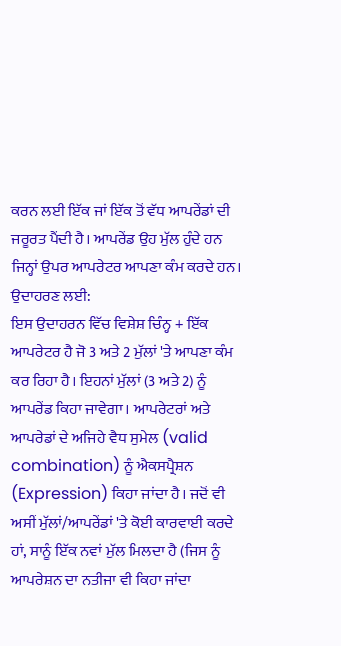ਕਰਨ ਲਈ ਇੱਕ ਜਾਂ ਇੱਕ ਤੋਂ ਵੱਧ ਆਪਰੇਂਡਾਂ ਦੀ ਜਰੂਰਤ ਪੈਂਦੀ ਹੈ। ਆਪਰੇਂਡ ਉਹ ਮੁੱਲ ਹੁੰਦੇ ਹਨ ਜਿਨ੍ਹਾਂ ਉਪਰ ਆਪਰੇਟਰ ਆਪਣਾ ਕੰਮ ਕਰਦੇ ਹਨ। ਉਦਾਹਰਣ ਲਈ:
ਇਸ ਉਦਾਹਰਨ ਵਿੱਚ ਵਿਸ਼ੇਸ਼ ਚਿੰਨ੍ਹ + ਇੱਕ ਆਪਰੇਟਰ ਹੈ ਜੋ 3 ਅਤੇ 2 ਮੁੱਲਾਂ 'ਤੇ ਆਪਣਾ ਕੰਮ ਕਰ ਰਿਹਾ ਹੈ। ਇਹਨਾਂ ਮੁੱਲਾਂ (3 ਅਤੇ 2) ਨੂੰ ਆਪਰੇਂਡ ਕਿਹਾ ਜਾਵੇਗਾ। ਆਪਰੇਟਰਾਂ ਅਤੇ ਆਪਰੇਡਾਂ ਦੇ ਅਜਿਹੇ ਵੈਧ ਸੁਮੇਲ (valid combination) ਨੂੰ ਐਕਸਪ੍ਰੈਸ਼ਨ (Expression) ਕਿਹਾ ਜਾਂਦਾ ਹੈ। ਜਦੋਂ ਵੀ ਅਸੀਂ ਮੁੱਲਾਂ/ਆਪਰੇਂਡਾਂ 'ਤੇ ਕੋਈ ਕਾਰਵਾਈ ਕਰਦੇ ਹਾਂ, ਸਾਨੂੰ ਇੱਕ ਨਵਾਂ ਮੁੱਲ ਮਿਲਦਾ ਹੈ (ਜਿਸ ਨੂੰ ਆਪਰੇਸ਼ਨ ਦਾ ਨਤੀਜਾ ਵੀ ਕਿਹਾ ਜਾਂਦਾ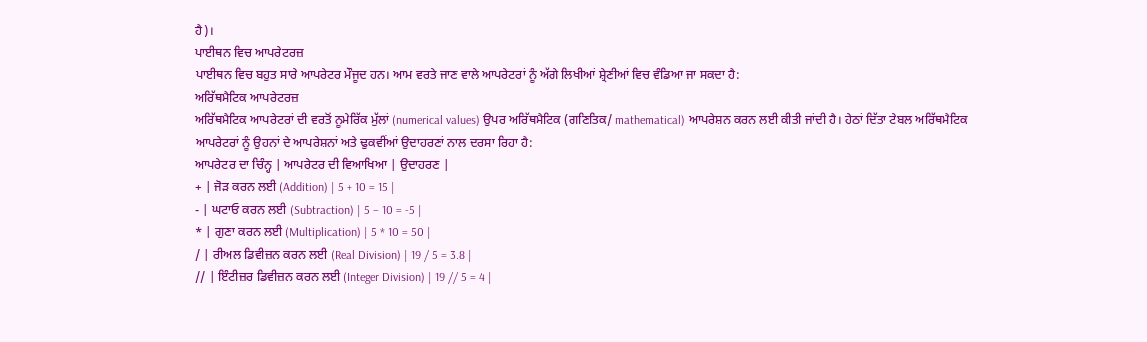ਹੈ)।
ਪਾਈਥਨ ਵਿਚ ਆਪਰੇਟਰਜ਼
ਪਾਈਥਨ ਵਿਚ ਬਹੁਤ ਸਾਰੇ ਆਪਰੇਟਰ ਮੌਜੂਦ ਹਨ। ਆਮ ਵਰਤੇ ਜਾਣ ਵਾਲੇ ਆਪਰੇਟਰਾਂ ਨੂੰ ਅੱਗੇ ਲਿਖੀਆਂ ਸ਼੍ਰੇਣੀਆਂ ਵਿਚ ਵੰਡਿਆ ਜਾ ਸਕਦਾ ਹੈ:
ਅਰਿੱਥਮੈਟਿਕ ਆਪਰੇਟਰਜ਼
ਅਰਿੱਥਮੈਟਿਕ ਆਪਰੇਟਰਾਂ ਦੀ ਵਰਤੋਂ ਨੂਮੇਰਿੱਕ ਮੁੱਲਾਂ (numerical values) ਉਪਰ ਅਰਿੱਥਮੈਟਿਕ (ਗਣਿਤਿਕ/ mathematical) ਆਪਰੇਸ਼ਨ ਕਰਨ ਲਈ ਕੀਤੀ ਜਾਂਦੀ ਹੈ। ਹੇਠਾਂ ਦਿੱਤਾ ਟੇਬਲ ਅਰਿੱਥਮੈਟਿਕ ਆਪਰੇਟਰਾਂ ਨੂੰ ਉਹਨਾਂ ਦੇ ਆਪਰੇਸ਼ਨਾਂ ਅਤੇ ਢੁਕਵੀਂਆਂ ਉਦਾਹਰਣਾਂ ਨਾਲ ਦਰਸਾ ਰਿਹਾ ਹੈ:
ਆਪਰੇਟਰ ਦਾ ਚਿੰਨ੍ਹ | ਆਪਰੇਟਰ ਦੀ ਵਿਆਖਿਆ | ਉਦਾਹਰਣ |
+ | ਜੋੜ ਕਰਨ ਲਈ (Addition) | 5 + 10 = 15 |
- | ਘਟਾਓ ਕਰਨ ਲਈ (Subtraction) | 5 – 10 = -5 |
* | ਗੁਣਾ ਕਰਨ ਲਈ (Multiplication) | 5 * 10 = 50 |
/ | ਰੀਅਲ ਡਿਵੀਜ਼ਨ ਕਰਨ ਲਈ (Real Division) | 19 / 5 = 3.8 |
// | ਇੰਟੀਜ਼ਰ ਡਿਵੀਜ਼ਨ ਕਰਨ ਲਈ (Integer Division) | 19 // 5 = 4 |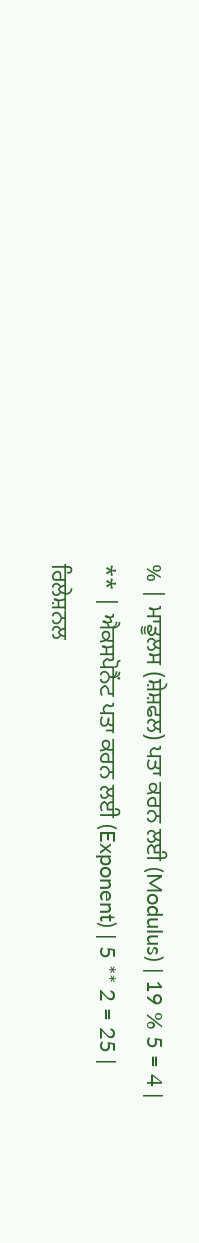% | ਮਾਡੂਲਸ (ਸ਼ੇਸ਼ਫਲ) ਪਤਾ ਕਰਨ ਲਈ (Modulus) | 19 % 5 = 4 |
** | ਐਕਸਪੋਨੈਂਟ ਪਤਾ ਕਰਨ ਲਈ (Exponent) | 5 ** 2 = 25 |
ਰਿਲੇਸ਼ਨਲ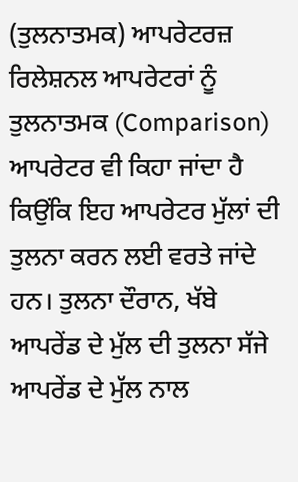(ਤੁਲਨਾਤਮਕ) ਆਪਰੇਟਰਜ਼
ਰਿਲੇਸ਼ਨਲ ਆਪਰੇਟਰਾਂ ਨੂੰ ਤੁਲਨਾਤਮਕ (Comparison) ਆਪਰੇਟਰ ਵੀ ਕਿਹਾ ਜਾਂਦਾ ਹੈ ਕਿਉਂਕਿ ਇਹ ਆਪਰੇਟਰ ਮੁੱਲਾਂ ਦੀ ਤੁਲਨਾ ਕਰਨ ਲਈ ਵਰਤੇ ਜਾਂਦੇ ਹਨ। ਤੁਲਨਾ ਦੌਰਾਨ, ਖੱਬੇ ਆਪਰੇਂਡ ਦੇ ਮੁੱਲ ਦੀ ਤੁਲਨਾ ਸੱਜੇ ਆਪਰੇਂਡ ਦੇ ਮੁੱਲ ਨਾਲ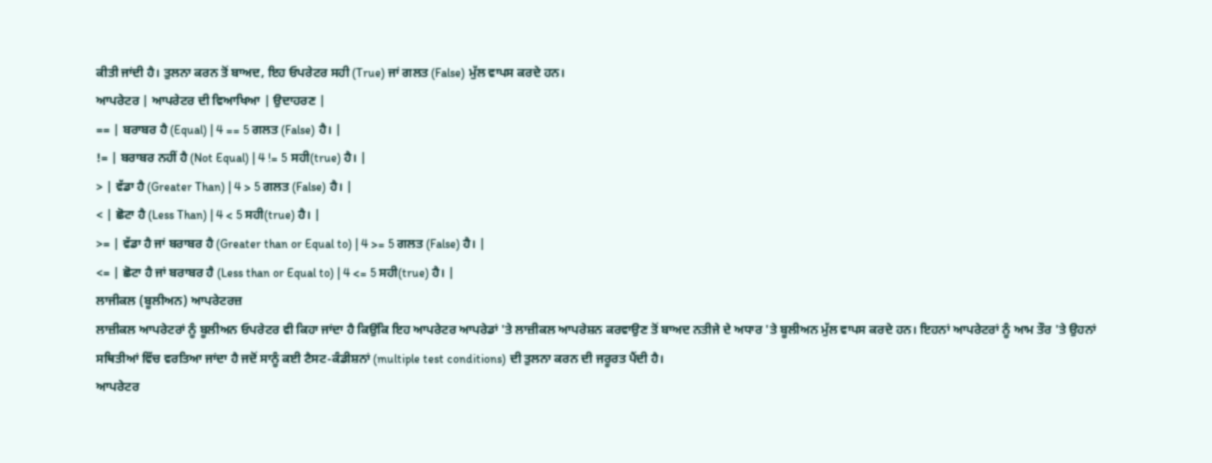ਕੀਤੀ ਜਾਂਦੀ ਹੈ। ਤੁਲਨਾ ਕਰਨ ਤੋਂ ਬਾਅਦ, ਇਹ ਓਪਰੇਟਰ ਸਹੀ (True) ਜਾਂ ਗਲਤ (False) ਮੁੱਲ ਵਾਪਸ ਕਰਦੇ ਹਨ।
ਆਪਰੇਟਰ | ਆਪਰੇਟਰ ਦੀ ਵਿਆਖਿਆ | ਉਦਾਹਰਣ |
== | ਬਰਾਬਰ ਹੈ (Equal) | 4 == 5 ਗਲਤ (False) ਹੈ। |
!= | ਬਰਾਬਰ ਨਹੀਂ ਹੈ (Not Equal) | 4 != 5 ਸਹੀ(true) ਹੈ। |
> | ਵੱਡਾ ਹੈ (Greater Than) | 4 > 5 ਗਲਤ (False) ਹੈ। |
< | ਛੋਟਾ ਹੈ (Less Than) | 4 < 5 ਸਹੀ(true) ਹੈ। |
>= | ਵੱਡਾ ਹੈ ਜਾਂ ਬਰਾਬਰ ਹੈ (Greater than or Equal to) | 4 >= 5 ਗਲਤ (False) ਹੈ। |
<= | ਛੋਟਾ ਹੈ ਜਾਂ ਬਰਾਬਰ ਹੈ (Less than or Equal to) | 4 <= 5 ਸਹੀ(true) ਹੈ। |
ਲਾਜੀਕਲ (ਬੂਲੀਅਨ) ਆਪਰੇਟਰਜ਼
ਲਾਜ਼ੀਕਲ ਆਪਰੇਟਰਾਂ ਨੂੰ ਬੂਲੀਅਨ ਓਪਰੇਟਰ ਵੀ ਕਿਹਾ ਜਾਂਦਾ ਹੈ ਕਿਉਂਕਿ ਇਹ ਆਪਰੇਟਰ ਆਪਰੇਡਾਂ 'ਤੇ ਲਾਜ਼ੀਕਲ ਆਪਰੇਸ਼ਨ ਕਰਵਾਉਣ ਤੋਂ ਬਾਅਦ ਨਤੀਜੇ ਦੇ ਅਧਾਰ 'ਤੇ ਬੂਲੀਅਨ ਮੁੱਲ ਵਾਪਸ ਕਰਦੇ ਹਨ। ਇਹਨਾਂ ਆਪਰੇਟਰਾਂ ਨੂੰ ਆਮ ਤੌਰ 'ਤੇ ਉਹਨਾਂ ਸਥਿਤੀਆਂ ਵਿੱਚ ਵਰਤਿਆ ਜਾਂਦਾ ਹੈ ਜਦੋਂ ਸਾਨੂੰ ਕਈ ਟੈਸਟ-ਕੰਡੀਸ਼ਨਾਂ (multiple test conditions) ਦੀ ਤੁਲਨਾ ਕਰਨ ਦੀ ਜਰੂਰਤ ਪੈਂਦੀ ਹੈ।
ਆਪਰੇਟਰ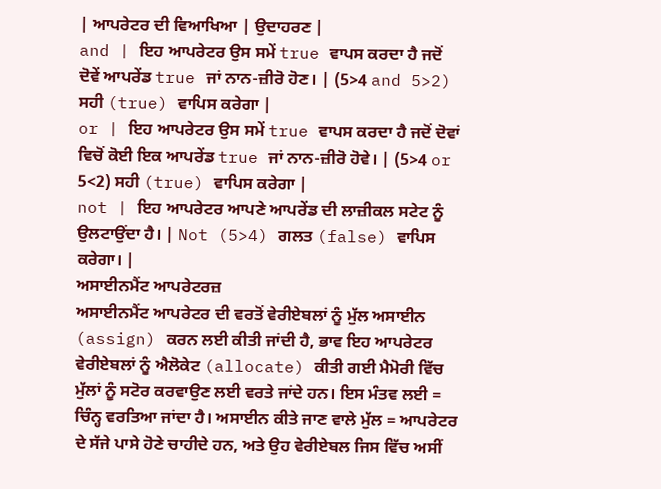| ਆਪਰੇਟਰ ਦੀ ਵਿਆਖਿਆ | ਉਦਾਹਰਣ |
and | ਇਹ ਆਪਰੇਟਰ ਉਸ ਸਮੇਂ true ਵਾਪਸ ਕਰਦਾ ਹੈ ਜਦੋਂ ਦੋਵੇਂ ਆਪਰੇਂਡ true ਜਾਂ ਨਾਨ-ਜ਼ੀਰੋ ਹੋਣ। | (5>4 and 5>2) ਸਹੀ (true) ਵਾਪਿਸ ਕਰੇਗਾ |
or | ਇਹ ਆਪਰੇਟਰ ਉਸ ਸਮੇਂ true ਵਾਪਸ ਕਰਦਾ ਹੈ ਜਦੋਂ ਦੋਵਾਂ ਵਿਚੋਂ ਕੋਈ ਇਕ ਆਪਰੇਂਡ true ਜਾਂ ਨਾਨ-ਜ਼ੀਰੋ ਹੋਵੇ। | (5>4 or 5<2) ਸਹੀ (true) ਵਾਪਿਸ ਕਰੇਗਾ |
not | ਇਹ ਆਪਰੇਟਰ ਆਪਣੇ ਆਪਰੇਂਡ ਦੀ ਲਾਜ਼ੀਕਲ ਸਟੇਟ ਨੂੰ ਉਲਟਾਉਂਦਾ ਹੈ। | Not (5>4) ਗਲਤ (false) ਵਾਪਿਸ ਕਰੇਗਾ। |
ਅਸਾਈਨਮੈਂਟ ਆਪਰੇਟਰਜ਼
ਅਸਾਈਨਮੈਂਟ ਆਪਰੇਟਰ ਦੀ ਵਰਤੋਂ ਵੇਰੀਏਬਲਾਂ ਨੂੰ ਮੁੱਲ ਅਸਾਈਨ (assign) ਕਰਨ ਲਈ ਕੀਤੀ ਜਾਂਦੀ ਹੈ, ਭਾਵ ਇਹ ਆਪਰੇਟਰ ਵੇਰੀਏਬਲਾਂ ਨੂੰ ਐਲੋਕੇਟ (allocate) ਕੀਤੀ ਗਈ ਮੈਮੋਰੀ ਵਿੱਚ ਮੁੱਲਾਂ ਨੂੰ ਸਟੋਰ ਕਰਵਾਉਣ ਲਈ ਵਰਤੇ ਜਾਂਦੇ ਹਨ। ਇਸ ਮੰਤਵ ਲਈ = ਚਿੰਨ੍ਹ ਵਰਤਿਆ ਜਾਂਦਾ ਹੈ। ਅਸਾਈਨ ਕੀਤੇ ਜਾਣ ਵਾਲੇ ਮੁੱਲ = ਆਪਰੇਟਰ ਦੇ ਸੱਜੇ ਪਾਸੇ ਹੋਣੇ ਚਾਹੀਦੇ ਹਨ, ਅਤੇ ਉਹ ਵੇਰੀਏਬਲ ਜਿਸ ਵਿੱਚ ਅਸੀਂ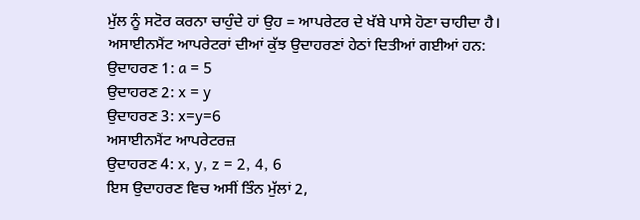ਮੁੱਲ ਨੂੰ ਸਟੋਰ ਕਰਨਾ ਚਾਹੁੰਦੇ ਹਾਂ ਉਹ = ਆਪਰੇਟਰ ਦੇ ਖੱਬੇ ਪਾਸੇ ਹੋਣਾ ਚਾਹੀਦਾ ਹੈ। ਅਸਾਈਨਮੈਂਟ ਆਪਰੇਟਰਾਂ ਦੀਆਂ ਕੁੱਝ ਉਦਾਹਰਣਾਂ ਹੇਠਾਂ ਦਿਤੀਆਂ ਗਈਆਂ ਹਨ:
ਉਦਾਹਰਣ 1: a = 5
ਉਦਾਹਰਣ 2: x = y
ਉਦਾਹਰਣ 3: x=y=6
ਅਸਾਈਨਮੈਂਟ ਆਪਰੇਟਰਜ਼
ਉਦਾਹਰਣ 4: x, y, z = 2, 4, 6
ਇਸ ਉਦਾਹਰਣ ਵਿਚ ਅਸੀਂ ਤਿੰਨ ਮੁੱਲਾਂ 2,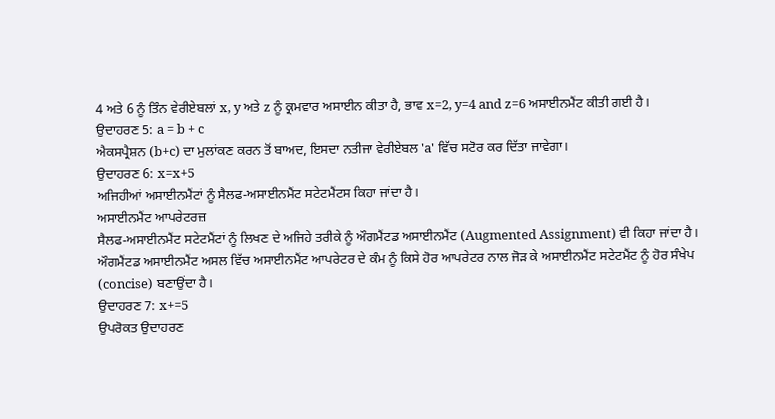4 ਅਤੇ 6 ਨੂੰ ਤਿੰਨ ਵੇਰੀਏਬਲਾਂ x, y ਅਤੇ z ਨੂੰ ਕ੍ਰਮਵਾਰ ਅਸਾਈਨ ਕੀਤਾ ਹੈ, ਭਾਵ x=2, y=4 and z=6 ਅਸਾਈਨਮੈਂਟ ਕੀਤੀ ਗਈ ਹੈ।
ਉਦਾਹਰਣ 5: a = b + c
ਐਕਸਪ੍ਰੈਸ਼ਨ (b+c) ਦਾ ਮੁਲਾਂਕਣ ਕਰਨ ਤੋਂ ਬਾਅਦ, ਇਸਦਾ ਨਤੀਜਾ ਵੇਰੀਏਬਲ 'a' ਵਿੱਚ ਸਟੋਰ ਕਰ ਦਿੱਤਾ ਜਾਵੇਗਾ।
ਉਦਾਹਰਣ 6: x=x+5
ਅਜਿਹੀਆਂ ਅਸਾਈਨਮੈਂਟਾਂ ਨੂੰ ਸੈਲਫ-ਅਸਾਈਨਮੈਂਟ ਸਟੇਟਮੈਂਟਸ ਕਿਹਾ ਜਾਂਦਾ ਹੈ।
ਅਸਾਈਨਮੈਂਟ ਆਪਰੇਟਰਜ਼
ਸੈਲਫ-ਅਸਾਈਨਮੈਂਟ ਸਟੇਟਮੈਂਟਾਂ ਨੂੰ ਲਿਖਣ ਦੇ ਅਜਿਹੇ ਤਰੀਕੇ ਨੂੰ ਔਗਮੈਂਟਡ ਅਸਾਈਨਮੈਂਟ (Augmented Assignment) ਵੀ ਕਿਹਾ ਜਾਂਦਾ ਹੈ। ਔਗਮੈਂਟਡ ਅਸਾਈਨਮੈਂਟ ਅਸਲ ਵਿੱਚ ਅਸਾਈਨਮੈਂਟ ਆਪਰੇਟਰ ਦੇ ਕੰਮ ਨੂੰ ਕਿਸੇ ਹੋਰ ਆਪਰੇਟਰ ਨਾਲ ਜੋੜ ਕੇ ਅਸਾਈਨਮੈਂਟ ਸਟੇਟਮੈਂਟ ਨੂੰ ਹੋਰ ਸੰਖੇਪ (concise) ਬਣਾਉਂਦਾ ਹੈ।
ਉਦਾਹਰਣ 7: x+=5
ਉਪਰੋਕਤ ਉਦਾਹਰਣ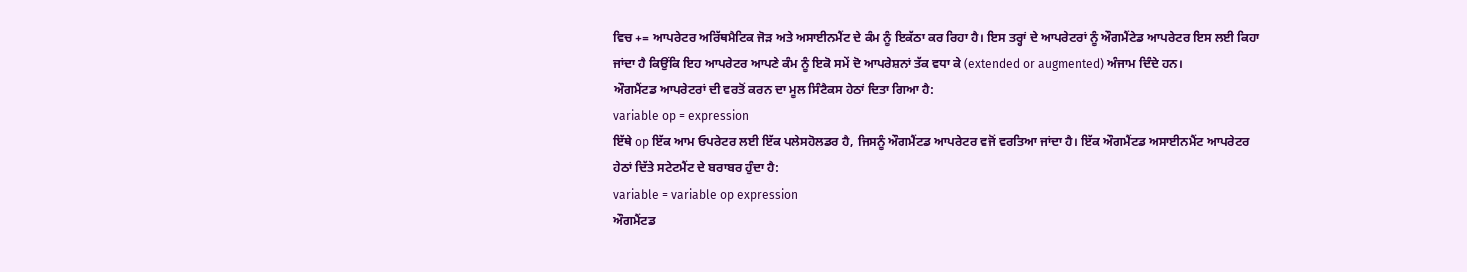ਵਿਚ += ਆਪਰੇਟਰ ਅਰਿੱਥਮੈਟਿਕ ਜੋੜ ਅਤੇ ਅਸਾਈਨਮੈਂਟ ਦੇ ਕੰਮ ਨੂੰ ਇਕੱਠਾ ਕਰ ਰਿਹਾ ਹੈ। ਇਸ ਤਰ੍ਹਾਂ ਦੇ ਆਪਰੇਟਰਾਂ ਨੂੰ ਔਗਮੈਂਟੇਡ ਆਪਰੇਟਰ ਇਸ ਲਈ ਕਿਹਾ ਜਾਂਦਾ ਹੈ ਕਿਉਂਕਿ ਇਹ ਆਪਰੇਟਰ ਆਪਣੇ ਕੰਮ ਨੂੰ ਇਕੋ ਸਮੇਂ ਦੋ ਆਪਰੇਸ਼ਨਾਂ ਤੱਕ ਵਧਾ ਕੇ (extended or augmented) ਅੰਜਾਮ ਦਿੰਦੇ ਹਨ।
ਔਗਮੈਂਟਡ ਆਪਰੇਟਰਾਂ ਦੀ ਵਰਤੋਂ ਕਰਨ ਦਾ ਮੂਲ ਸਿੰਟੈਕਸ ਹੇਠਾਂ ਦਿਤਾ ਗਿਆ ਹੈ:
variable op = expression
ਇੱਥੇ op ਇੱਕ ਆਮ ਓਪਰੇਟਰ ਲਈ ਇੱਕ ਪਲੇਸਹੋਲਡਰ ਹੈ, ਜਿਸਨੂੰ ਔਗਮੈਂਟਡ ਆਪਰੇਟਰ ਵਜੋਂ ਵਰਤਿਆ ਜਾਂਦਾ ਹੈ। ਇੱਕ ਔਗਮੈਂਟਡ ਅਸਾਈਨਮੈਂਟ ਆਪਰੇਟਰ ਹੇਠਾਂ ਦਿੱਤੇ ਸਟੇਟਮੈਂਟ ਦੇ ਬਰਾਬਰ ਹੁੰਦਾ ਹੈ:
variable = variable op expression
ਔਗਮੈਂਟਡ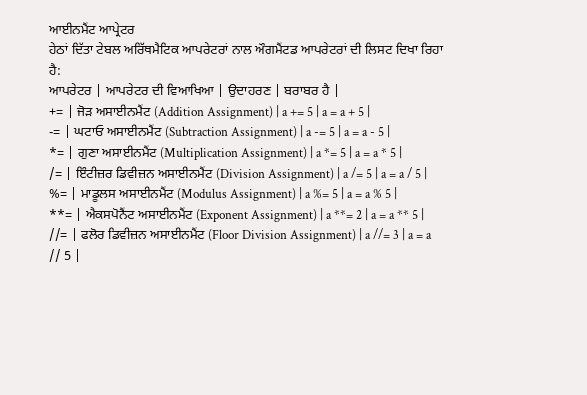ਆਈਨਮੈਂਟ ਆਪ੍ਰੇਟਰ
ਹੇਠਾਂ ਦਿੱਤਾ ਟੇਬਲ ਅਰਿੱਥਮੈਟਿਕ ਆਪਰੇਟਰਾਂ ਨਾਲ ਔਗਮੈਂਟਡ ਆਪਰੇਟਰਾਂ ਦੀ ਲਿਸਟ ਦਿਖਾ ਰਿਹਾ ਹੈ:
ਆਪਰੇਟਰ | ਆਪਰੇਟਰ ਦੀ ਵਿਆਖਿਆ | ਉਦਾਹਰਣ | ਬਰਾਬਰ ਹੈ |
+= | ਜੋੜ ਅਸਾਈਨਮੈਂਟ (Addition Assignment) | a += 5 | a = a + 5 |
-= | ਘਟਾਓ ਅਸਾਈਨਮੈਂਟ (Subtraction Assignment) | a -= 5 | a = a - 5 |
*= | ਗੁਣਾ ਅਸਾਈਨਮੈਂਟ (Multiplication Assignment) | a *= 5 | a = a * 5 |
/= | ਇੰਟੀਜ਼ਰ ਡਿਵੀਜ਼ਨ ਅਸਾਈਨਮੈਂਟ (Division Assignment) | a /= 5 | a = a / 5 |
%= | ਮਾਡੂਲਸ ਅਸਾਈਨਮੈਂਟ (Modulus Assignment) | a %= 5 | a = a % 5 |
**= | ਐਕਸਪੋਨੈਂਟ ਅਸਾਈਨਮੈਂਟ (Exponent Assignment) | a **= 2 | a = a ** 5 |
//= | ਫਲੋਰ ਡਿਵੀਜ਼ਨ ਅਸਾਈਨਮੈਂਟ (Floor Division Assignment) | a //= 3 | a = a // 5 |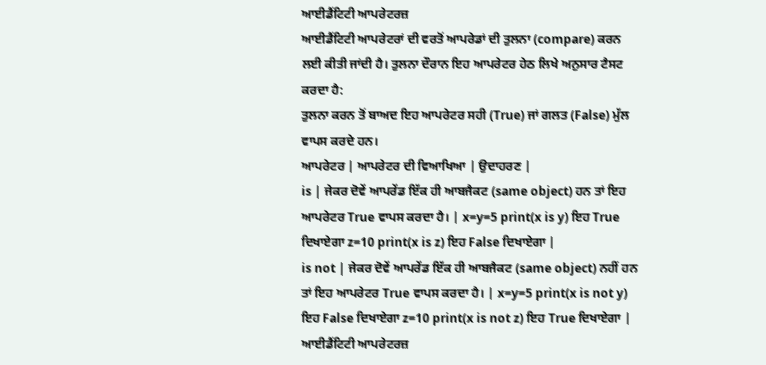ਆਈਡੈਂਟਿਟੀ ਆਪਰੇਟਰਜ਼
ਆਈਡੈਂਟਿਟੀ ਆਪਰੇਟਰਾਂ ਦੀ ਵਰਤੋਂ ਆਪਰੇਡਾਂ ਦੀ ਤੁਲਨਾ (compare) ਕਰਨ ਲਈ ਕੀਤੀ ਜਾਂਦੀ ਹੈ। ਤੁਲਨਾ ਦੌਰਾਨ ਇਹ ਆਪਰੇਟਰ ਹੇਠ ਲਿਖੇ ਅਨੁਸਾਰ ਟੈਸਟ ਕਰਦਾ ਹੈ:
ਤੁਲਨਾ ਕਰਨ ਤੋਂ ਬਾਅਦ ਇਹ ਆਪਰੇਟਰ ਸਹੀ (True) ਜਾਂ ਗਲਤ (False) ਮੁੱਲ ਵਾਪਸ ਕਰਦੇ ਹਨ।
ਆਪਰੇਟਰ | ਆਪਰੇਟਰ ਦੀ ਵਿਆਖਿਆ | ਉਦਾਹਰਣ |
is | ਜੇਕਰ ਦੋਵੇਂ ਆਪਰੇਂਡ ਇੱਕ ਹੀ ਆਬਜੈਕਟ (same object) ਹਨ ਤਾਂ ਇਹ ਆਪਰੇਟਰ True ਵਾਪਸ ਕਰਦਾ ਹੈ। | x=y=5 print(x is y) ਇਹ True ਦਿਖਾਏਗਾ z=10 print(x is z) ਇਹ False ਦਿਖਾਏਗਾ |
is not | ਜੇਕਰ ਦੋਵੇਂ ਆਪਰੇਂਡ ਇੱਕ ਹੀ ਆਬਜੈਕਟ (same object) ਨਹੀਂ ਹਨ ਤਾਂ ਇਹ ਆਪਰੇਟਰ True ਵਾਪਸ ਕਰਦਾ ਹੈ। | x=y=5 print(x is not y) ਇਹ False ਦਿਖਾਏਗਾ z=10 print(x is not z) ਇਹ True ਦਿਖਾਏਗਾ |
ਆਈਡੈਂਟਿਟੀ ਆਪਰੇਟਰਜ਼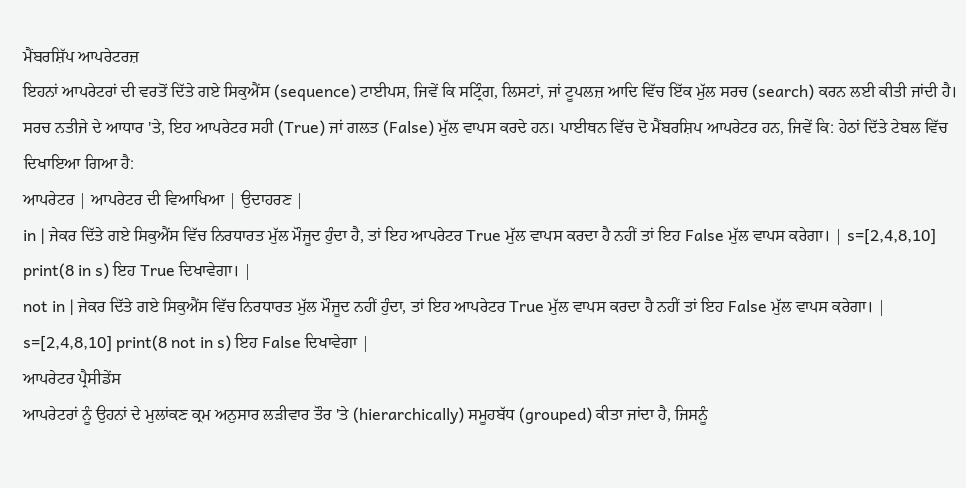ਮੈਂਬਰਸ਼ਿੱਪ ਆਪਰੇਟਰਜ਼
ਇਹਨਾਂ ਆਪਰੇਟਰਾਂ ਦੀ ਵਰਤੋਂ ਦਿੱਤੇ ਗਏ ਸਿਕੁਐਂਸ (sequence) ਟਾਈਪਸ, ਜਿਵੇਂ ਕਿ ਸਟ੍ਰਿੰਗ, ਲਿਸਟਾਂ, ਜਾਂ ਟੂਪਲਜ਼ ਆਦਿ ਵਿੱਚ ਇੱਕ ਮੁੱਲ ਸਰਚ (search) ਕਰਨ ਲਈ ਕੀਤੀ ਜਾਂਦੀ ਹੈ। ਸਰਚ ਨਤੀਜੇ ਦੇ ਆਧਾਰ 'ਤੇ, ਇਹ ਆਪਰੇਟਰ ਸਹੀ (True) ਜਾਂ ਗਲਤ (False) ਮੁੱਲ ਵਾਪਸ ਕਰਦੇ ਹਨ। ਪਾਈਥਨ ਵਿੱਚ ਦੋ ਮੈਂਬਰਸ਼ਿਪ ਆਪਰੇਟਰ ਹਨ, ਜਿਵੇਂ ਕਿ: ਹੇਠਾਂ ਦਿੱਤੇ ਟੇਬਲ ਵਿੱਚ ਦਿਖਾਇਆ ਗਿਆ ਹੈ:
ਆਪਰੇਟਰ | ਆਪਰੇਟਰ ਦੀ ਵਿਆਖਿਆ | ਉਦਾਹਰਣ |
in | ਜੇਕਰ ਦਿੱਤੇ ਗਏ ਸਿਕੁਐਂਸ ਵਿੱਚ ਨਿਰਧਾਰਤ ਮੁੱਲ ਮੌਜੂਦ ਹੁੰਦਾ ਹੈ, ਤਾਂ ਇਹ ਆਪਰੇਟਰ True ਮੁੱਲ ਵਾਪਸ ਕਰਦਾ ਹੈ ਨਹੀਂ ਤਾਂ ਇਹ False ਮੁੱਲ ਵਾਪਸ ਕਰੇਗਾ। | s=[2,4,8,10] print(8 in s) ਇਹ True ਦਿਖਾਵੇਗਾ। |
not in | ਜੇਕਰ ਦਿੱਤੇ ਗਏ ਸਿਕੁਐਂਸ ਵਿੱਚ ਨਿਰਧਾਰਤ ਮੁੱਲ ਮੌਜੂਦ ਨਹੀਂ ਹੁੰਦਾ, ਤਾਂ ਇਹ ਆਪਰੇਟਰ True ਮੁੱਲ ਵਾਪਸ ਕਰਦਾ ਹੈ ਨਹੀਂ ਤਾਂ ਇਹ False ਮੁੱਲ ਵਾਪਸ ਕਰੇਗਾ। | s=[2,4,8,10] print(8 not in s) ਇਹ False ਦਿਖਾਵੇਗਾ |
ਆਪਰੇਟਰ ਪ੍ਰੈਸੀਡੇਂਸ
ਆਪਰੇਟਰਾਂ ਨੂੰ ਉਹਨਾਂ ਦੇ ਮੁਲਾਂਕਣ ਕ੍ਰਮ ਅਨੁਸਾਰ ਲੜੀਵਾਰ ਤੌਰ 'ਤੇ (hierarchically) ਸਮੂਹਬੱਧ (grouped) ਕੀਤਾ ਜਾਂਦਾ ਹੈ, ਜਿਸਨੂੰ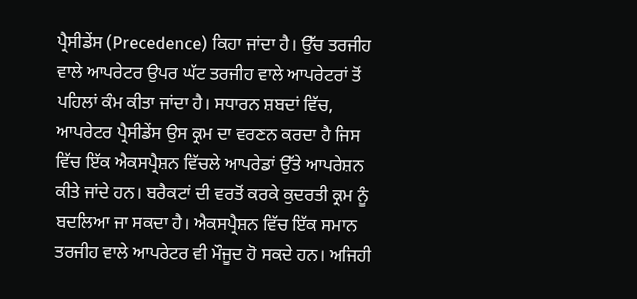ਪ੍ਰੈਸੀਡੇਂਸ (Precedence) ਕਿਹਾ ਜਾਂਦਾ ਹੈ। ਉੱਚ ਤਰਜੀਹ ਵਾਲੇ ਆਪਰੇਟਰ ਉਪਰ ਘੱਟ ਤਰਜੀਹ ਵਾਲੇ ਆਪਰੇਟਰਾਂ ਤੋਂ ਪਹਿਲਾਂ ਕੰਮ ਕੀਤਾ ਜਾਂਦਾ ਹੈ। ਸਧਾਰਨ ਸ਼ਬਦਾਂ ਵਿੱਚ, ਆਪਰੇਟਰ ਪ੍ਰੈਸੀਡੇਂਸ ਉਸ ਕ੍ਰਮ ਦਾ ਵਰਣਨ ਕਰਦਾ ਹੈ ਜਿਸ ਵਿੱਚ ਇੱਕ ਐਕਸਪ੍ਰੈਸ਼ਨ ਵਿੱਚਲੇ ਆਪਰੇਡਾਂ ਉੱਤੇ ਆਪਰੇਸ਼ਨ ਕੀਤੇ ਜਾਂਦੇ ਹਨ। ਬਰੈਕਟਾਂ ਦੀ ਵਰਤੋਂ ਕਰਕੇ ਕੁਦਰਤੀ ਕ੍ਰਮ ਨੂੰ ਬਦਲਿਆ ਜਾ ਸਕਦਾ ਹੈ। ਐਕਸਪ੍ਰੈਸ਼ਨ ਵਿੱਚ ਇੱਕ ਸਮਾਨ ਤਰਜੀਹ ਵਾਲੇ ਆਪਰੇਟਰ ਵੀ ਮੌਜੂਦ ਹੋ ਸਕਦੇ ਹਨ। ਅਜਿਹੀ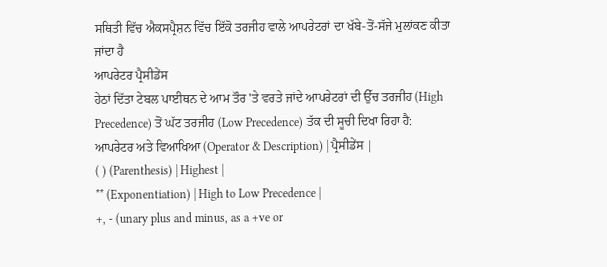ਸਥਿਤੀ ਵਿੱਚ ਐਕਸਪ੍ਰੈਸ਼ਨ ਵਿੱਚ ਇੱਕੋ ਤਰਜੀਹ ਵਾਲੇ ਆਪਰੇਟਰਾਂ ਦਾ ਖੱਬੇ-ਤੋਂ-ਸੱਜੇ ਮੁਲਾਂਕਣ ਕੀਤਾ ਜਾਂਦਾ ਹੈ
ਆਪਰੇਟਰ ਪ੍ਰੈਸੀਡੇਂਸ
ਹੇਠਾਂ ਦਿੱਤਾ ਟੇਬਲ ਪਾਈਥਨ ਦੇ ਆਮ ਤੌਰ 'ਤੇ ਵਰਤੇ ਜਾਂਦੇ ਆਪਰੇਟਰਾਂ ਦੀ ਉੱਚ ਤਰਜੀਹ (High Precedence) ਤੋਂ ਘੱਟ ਤਰਜੀਹ (Low Precedence) ਤੱਕ ਦੀ ਸੂਚੀ ਦਿਖਾ ਰਿਹਾ ਹੈ:
ਆਪਰੇਟਰ ਅਤੇ ਵਿਆਖਿਆ (Operator & Description) | ਪ੍ਰੈਸੀਡੇਂਸ |
( ) (Parenthesis) | Highest |
** (Exponentiation) | High to Low Precedence |
+, - (unary plus and minus, as a +ve or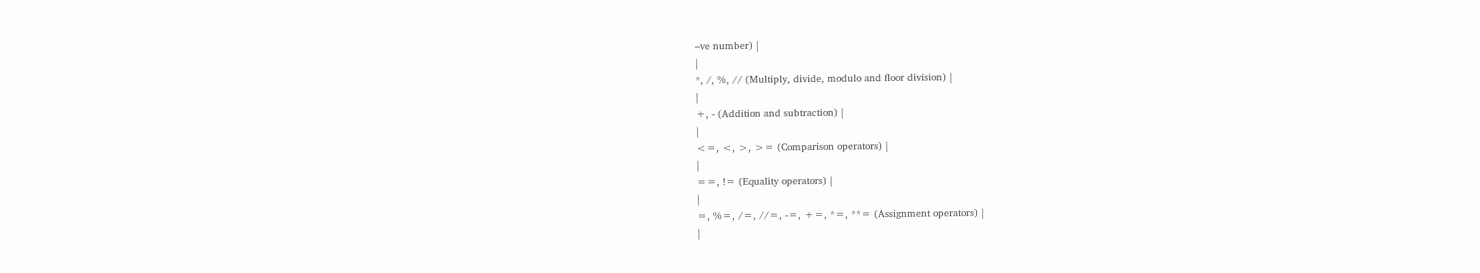–ve number) |
|
*, /, %, // (Multiply, divide, modulo and floor division) |
|
+, - (Addition and subtraction) |
|
<=, <, >, >= (Comparison operators) |
|
==, != (Equality operators) |
|
=, %=, /=, //=, -=, +=, *=, **= (Assignment operators) |
|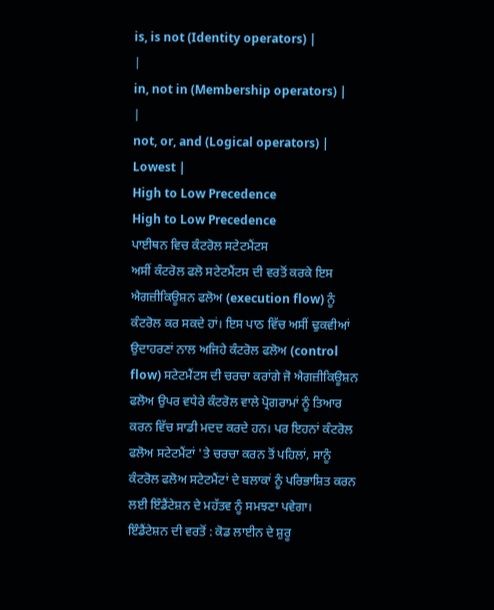is, is not (Identity operators) |
|
in, not in (Membership operators) |
|
not, or, and (Logical operators) | Lowest |
High to Low Precedence
High to Low Precedence
ਪਾਈਥਨ ਵਿਚ ਕੰਟਰੋਲ ਸਟੇਟਮੈਂਟਸ
ਅਸੀਂ ਕੰਟਰੋਲ ਫਲੋ ਸਟੇਟਮੈਂਟਸ ਦੀ ਵਰਤੋਂ ਕਰਕੇ ਇਸ ਐਗਜ਼ੀਕਿਊਸ਼ਨ ਫਲੋਅ (execution flow) ਨੂੰ ਕੰਟਰੋਲ ਕਰ ਸਕਦੇ ਹਾਂ। ਇਸ ਪਾਠ ਵਿੱਚ ਅਸੀਂ ਢੁਕਵੀਆਂ ਉਦਾਹਰਣਾਂ ਨਾਲ ਅਜਿਹੇ ਕੰਟਰੋਲ ਫਲੋਅ (control flow) ਸਟੇਟਮੈਂਟਸ ਦੀ ਚਰਚਾ ਕਰਾਂਗੇ ਜੋ ਐਗਜ਼ੀਕਿਊਸ਼ਨ ਫਲੋਅ ਉਪਰ ਵਧੇਰੇ ਕੰਟਰੋਲ ਵਾਲੇ ਪ੍ਰੋਗਰਾਮਾਂ ਨੂੰ ਤਿਆਰ ਕਰਨ ਵਿੱਚ ਸਾਡੀ ਮਦਦ ਕਰਦੇ ਹਨ। ਪਰ ਇਹਨਾਂ ਕੰਟਰੋਲ ਫਲੋਅ ਸਟੇਟਮੈਂਟਾਂ 'ਤੇ ਚਰਚਾ ਕਰਨ ਤੋਂ ਪਹਿਲਾਂ, ਸਾਨੂੰ ਕੰਟਰੋਲ ਫਲੋਅ ਸਟੇਟਮੈਂਟਾਂ ਦੇ ਬਲਾਕਾਂ ਨੂੰ ਪਰਿਭਾਸ਼ਿਤ ਕਰਨ ਲਈ ਇੰਡੈਂਟੇਸ਼ਨ ਦੇ ਮਹੱਤਵ ਨੂੰ ਸਮਝਣਾ ਪਵੇਗਾ।
ਇੰਡੈਂਟੇਸ਼ਨ ਦੀ ਵਰਤੋਂ : ਕੋਡ ਲਾਈਨ ਦੇ ਸ਼ੁਰੂ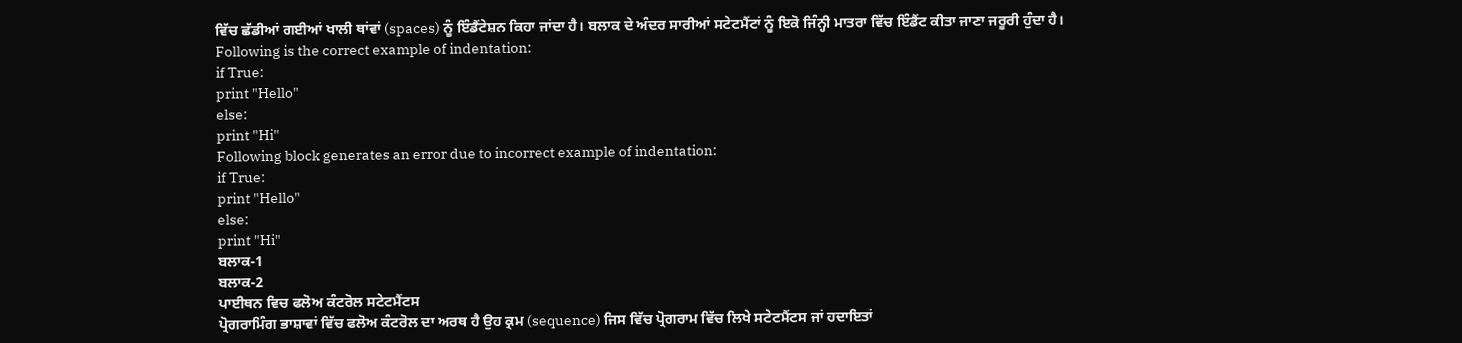ਵਿੱਚ ਛੱਡੀਆਂ ਗਈਆਂ ਖਾਲੀ ਥਾਂਵਾਂ (spaces) ਨੂੰ ਇੰਡੈਂਟੇਸ਼ਨ ਕਿਹਾ ਜਾਂਦਾ ਹੈ। ਬਲਾਕ ਦੇ ਅੰਦਰ ਸਾਰੀਆਂ ਸਟੇਟਮੈਂਟਾਂ ਨੂੰ ਇਕੋ ਜਿੰਨ੍ਹੀ ਮਾਤਰਾ ਵਿੱਚ ਇੰਡੈਂਟ ਕੀਤਾ ਜਾਣਾ ਜਰੂਰੀ ਹੁੰਦਾ ਹੈ।
Following is the correct example of indentation:
if True:
print "Hello"
else:
print "Hi"
Following block generates an error due to incorrect example of indentation:
if True:
print "Hello"
else:
print "Hi"
ਬਲਾਕ-1
ਬਲਾਕ-2
ਪਾਈਥਨ ਵਿਚ ਫਲੋਅ ਕੰਟਰੋਲ ਸਟੇਟਮੈਂਟਸ
ਪ੍ਰੋਗਰਾਮਿੰਗ ਭਾਸ਼ਾਵਾਂ ਵਿੱਚ ਫਲੋਅ ਕੰਟਰੋਲ ਦਾ ਅਰਥ ਹੈ ਉਹ ਕ੍ਰਮ (sequence) ਜਿਸ ਵਿੱਚ ਪ੍ਰੋਗਰਾਮ ਵਿੱਚ ਲਿਖੇ ਸਟੇਟਮੈਂਟਸ ਜਾਂ ਹਦਾਇਤਾਂ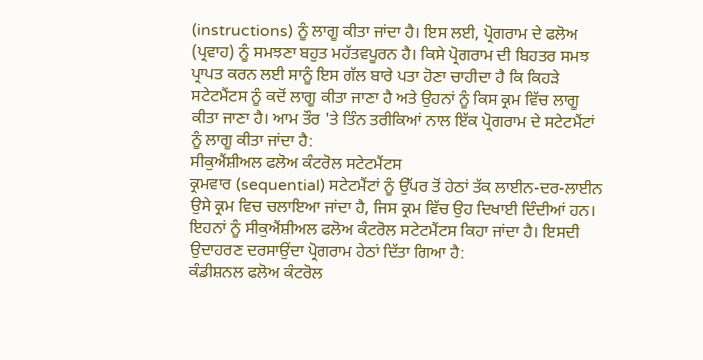(instructions) ਨੂੰ ਲਾਗੂ ਕੀਤਾ ਜਾਂਦਾ ਹੈ। ਇਸ ਲਈ, ਪ੍ਰੋਗਰਾਮ ਦੇ ਫਲੋਅ (ਪ੍ਰਵਾਹ) ਨੂੰ ਸਮਝਣਾ ਬਹੁਤ ਮਹੱਤਵਪੂਰਨ ਹੈ। ਕਿਸੇ ਪ੍ਰੋਗਰਾਮ ਦੀ ਬਿਹਤਰ ਸਮਝ ਪ੍ਰਾਪਤ ਕਰਨ ਲਈ ਸਾਨੂੰ ਇਸ ਗੱਲ ਬਾਰੇ ਪਤਾ ਹੋਣਾ ਚਾਹੀਦਾ ਹੈ ਕਿ ਕਿਹੜੇ ਸਟੇਟਮੈਂਟਸ ਨੂੰ ਕਦੋਂ ਲਾਗੂ ਕੀਤਾ ਜਾਣਾ ਹੈ ਅਤੇ ਉਹਨਾਂ ਨੂੰ ਕਿਸ ਕ੍ਰਮ ਵਿੱਚ ਲਾਗੂ ਕੀਤਾ ਜਾਣਾ ਹੈ। ਆਮ ਤੌਰ 'ਤੇ ਤਿੰਨ ਤਰੀਕਿਆਂ ਨਾਲ ਇੱਕ ਪ੍ਰੋਗਰਾਮ ਦੇ ਸਟੇਟਮੈਂਟਾਂ ਨੂੰ ਲਾਗੂ ਕੀਤਾ ਜਾਂਦਾ ਹੈ:
ਸੀਕੁਐਂਸ਼ੀਅਲ ਫਲੋਅ ਕੰਟਰੋਲ ਸਟੇਟਮੈਂਟਸ
ਕ੍ਰਮਵਾਰ (sequential) ਸਟੇਟਮੈਂਟਾਂ ਨੂੰ ਉੱਪਰ ਤੋਂ ਹੇਠਾਂ ਤੱਕ ਲਾਈਨ-ਦਰ-ਲਾਈਨ ਉਸੇ ਕ੍ਰਮ ਵਿਚ ਚਲਾਇਆ ਜਾਂਦਾ ਹੈ, ਜਿਸ ਕ੍ਰਮ ਵਿੱਚ ਉਹ ਦਿਖਾਈ ਦਿੰਦੀਆਂ ਹਨ। ਇਹਨਾਂ ਨੂੰ ਸੀਕੁਐਂਸ਼ੀਅਲ ਫਲੋਅ ਕੰਟਰੋਲ ਸਟੇਟਮੈਂਟਸ ਕਿਹਾ ਜਾਂਦਾ ਹੈ। ਇਸਦੀ ਉਦਾਹਰਣ ਦਰਸਾਉਂਦਾ ਪ੍ਰੋਗਰਾਮ ਹੇਠਾਂ ਦਿੱਤਾ ਗਿਆ ਹੈ:
ਕੰਡੀਸ਼ਨਲ ਫਲੋਅ ਕੰਟਰੋਲ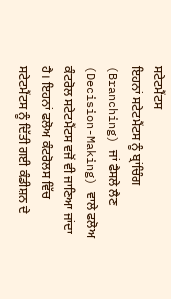ਸਟੇਟਮੈਂਟਸ
ਇਹਨਾਂ ਸਟੇਟਮੈਂਟਸ ਨੂੰ ਬ੍ਰਾਂਚਿੰਗ (Branching) ਜਾਂ ਫੈਸਲੇ ਲੈਣ (Decision-Making) ਵਾਲੇ ਫਲੋਅ ਕੰਟਰੋਲ ਸਟੇਟਮੈਂਟਸ ਵਜੋਂ ਵੀ ਜਾਣਿਆ ਜਾਂਦਾ ਹੈ। ਇਹਨਾਂ ਫਲੋਅ ਕੰਟਰੋਲਸ ਵਿੱਚ ਸਟੇਟਮੈਂਟਸ ਨੂੰ ਦਿੱਤੀ ਗਈ ਕੰਡੀਸ਼ਨ ਦੇ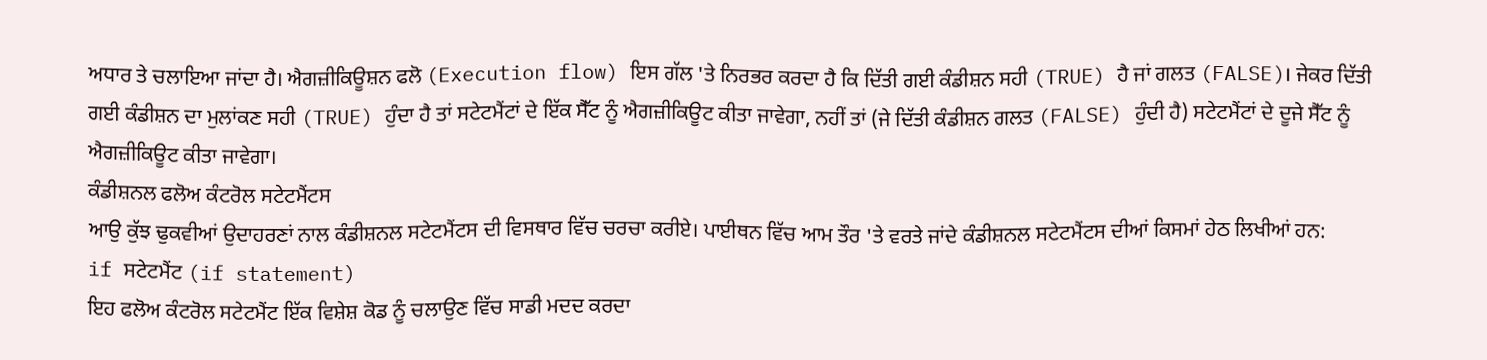ਅਧਾਰ ਤੇ ਚਲਾਇਆ ਜਾਂਦਾ ਹੈ। ਐਗਜ਼ੀਕਿਊਸ਼ਨ ਫਲੋ (Execution flow) ਇਸ ਗੱਲ 'ਤੇ ਨਿਰਭਰ ਕਰਦਾ ਹੈ ਕਿ ਦਿੱਤੀ ਗਈ ਕੰਡੀਸ਼ਨ ਸਹੀ (TRUE) ਹੈ ਜਾਂ ਗਲਤ (FALSE)। ਜੇਕਰ ਦਿੱਤੀ ਗਈ ਕੰਡੀਸ਼ਨ ਦਾ ਮੁਲਾਂਕਣ ਸਹੀ (TRUE) ਹੁੰਦਾ ਹੈ ਤਾਂ ਸਟੇਟਮੈਂਟਾਂ ਦੇ ਇੱਕ ਸੈੱਟ ਨੂੰ ਐਗਜ਼ੀਕਿਊਟ ਕੀਤਾ ਜਾਵੇਗਾ, ਨਹੀਂ ਤਾਂ (ਜੇ ਦਿੱਤੀ ਕੰਡੀਸ਼ਨ ਗਲਤ (FALSE) ਹੁੰਦੀ ਹੈ) ਸਟੇਟਮੈਂਟਾਂ ਦੇ ਦੂਜੇ ਸੈੱਟ ਨੂੰ ਐਗਜ਼ੀਕਿਊਟ ਕੀਤਾ ਜਾਵੇਗਾ।
ਕੰਡੀਸ਼ਨਲ ਫਲੋਅ ਕੰਟਰੋਲ ਸਟੇਟਮੈਂਟਸ
ਆਉ ਕੁੱਝ ਢੁਕਵੀਆਂ ਉਦਾਹਰਣਾਂ ਨਾਲ ਕੰਡੀਸ਼ਨਲ ਸਟੇਟਮੈਂਟਸ ਦੀ ਵਿਸਥਾਰ ਵਿੱਚ ਚਰਚਾ ਕਰੀਏ। ਪਾਈਥਨ ਵਿੱਚ ਆਮ ਤੌਰ 'ਤੇ ਵਰਤੇ ਜਾਂਦੇ ਕੰਡੀਸ਼ਨਲ ਸਟੇਟਮੈਂਟਸ ਦੀਆਂ ਕਿਸਮਾਂ ਹੇਠ ਲਿਖੀਆਂ ਹਨ:
if ਸਟੇਟਮੈਂਟ (if statement)
ਇਹ ਫਲੋਅ ਕੰਟਰੋਲ ਸਟੇਟਮੈਂਟ ਇੱਕ ਵਿਸ਼ੇਸ਼ ਕੋਡ ਨੂੰ ਚਲਾਉਣ ਵਿੱਚ ਸਾਡੀ ਮਦਦ ਕਰਦਾ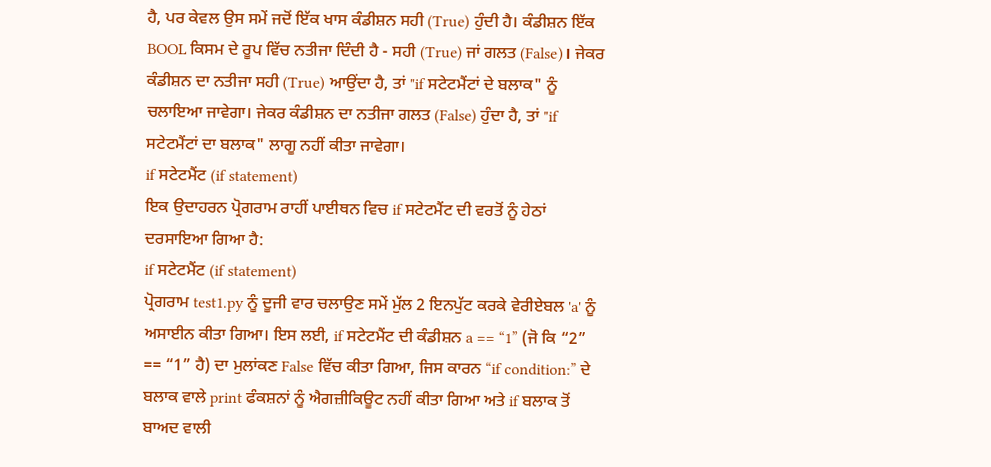ਹੈ, ਪਰ ਕੇਵਲ ਉਸ ਸਮੇਂ ਜਦੋਂ ਇੱਕ ਖਾਸ ਕੰਡੀਸ਼ਨ ਸਹੀ (True) ਹੁੰਦੀ ਹੈ। ਕੰਡੀਸ਼ਨ ਇੱਕ BOOL ਕਿਸਮ ਦੇ ਰੂਪ ਵਿੱਚ ਨਤੀਜਾ ਦਿੰਦੀ ਹੈ - ਸਹੀ (True) ਜਾਂ ਗਲਤ (False)। ਜੇਕਰ ਕੰਡੀਸ਼ਨ ਦਾ ਨਤੀਜਾ ਸਹੀ (True) ਆਉਂਦਾ ਹੈ, ਤਾਂ "if ਸਟੇਟਮੈਂਟਾਂ ਦੇ ਬਲਾਕ" ਨੂੰ ਚਲਾਇਆ ਜਾਵੇਗਾ। ਜੇਕਰ ਕੰਡੀਸ਼ਨ ਦਾ ਨਤੀਜਾ ਗਲਤ (False) ਹੁੰਦਾ ਹੈ, ਤਾਂ "if ਸਟੇਟਮੈਂਟਾਂ ਦਾ ਬਲਾਕ" ਲਾਗੂ ਨਹੀਂ ਕੀਤਾ ਜਾਵੇਗਾ।
if ਸਟੇਟਮੈਂਟ (if statement)
ਇਕ ਉਦਾਹਰਨ ਪ੍ਰੋਗਰਾਮ ਰਾਹੀਂ ਪਾਈਥਨ ਵਿਚ if ਸਟੇਟਮੈਂਟ ਦੀ ਵਰਤੋਂ ਨੂੰ ਹੇਠਾਂ ਦਰਸਾਇਆ ਗਿਆ ਹੈ:
if ਸਟੇਟਮੈਂਟ (if statement)
ਪ੍ਰੋਗਰਾਮ test1.py ਨੂੰ ਦੂਜੀ ਵਾਰ ਚਲਾਉਣ ਸਮੇਂ ਮੁੱਲ 2 ਇਨਪੁੱਟ ਕਰਕੇ ਵੇਰੀਏਬਲ 'a' ਨੂੰ ਅਸਾਈਨ ਕੀਤਾ ਗਿਆ। ਇਸ ਲਈ, if ਸਟੇਟਮੈਂਟ ਦੀ ਕੰਡੀਸ਼ਨ a == “1” (ਜੋ ਕਿ “2” == “1” ਹੈ) ਦਾ ਮੁਲਾਂਕਣ False ਵਿੱਚ ਕੀਤਾ ਗਿਆ, ਜਿਸ ਕਾਰਨ “if condition:” ਦੇ ਬਲਾਕ ਵਾਲੇ print ਫੰਕਸ਼ਨਾਂ ਨੂੰ ਐਗਜ਼ੀਕਿਊਟ ਨਹੀਂ ਕੀਤਾ ਗਿਆ ਅਤੇ if ਬਲਾਕ ਤੋਂ ਬਾਅਦ ਵਾਲੀ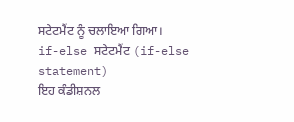ਸਟੇਟਮੈਂਟ ਨੂੰ ਚਲਾਇਆ ਗਿਆ।
if-else ਸਟੇਟਮੈਂਟ (if-else statement)
ਇਹ ਕੰਡੀਸ਼ਨਲ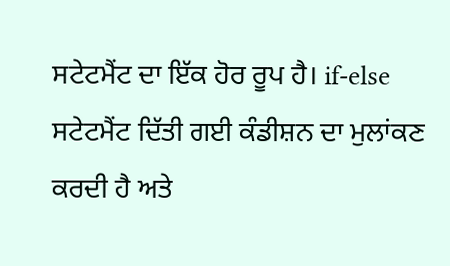ਸਟੇਟਮੈਂਟ ਦਾ ਇੱਕ ਹੋਰ ਰੂਪ ਹੈ। if-else ਸਟੇਟਮੈਂਟ ਦਿੱਤੀ ਗਈ ਕੰਡੀਸ਼ਨ ਦਾ ਮੁਲਾਂਕਣ ਕਰਦੀ ਹੈ ਅਤੇ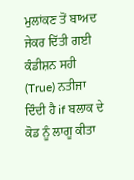ਮੁਲਾਂਕਣ ਤੋਂ ਬਾਅਦ ਜੇਕਰ ਦਿੱਤੀ ਗਈ ਕੰਡੀਸ਼ਨ ਸਹੀ (True) ਨਤੀਜਾ ਦਿੰਦੀ ਹੈ if ਬਲਾਕ ਦੇ ਕੋਡ ਨੂੰ ਲਾਗੂ ਕੀਤਾ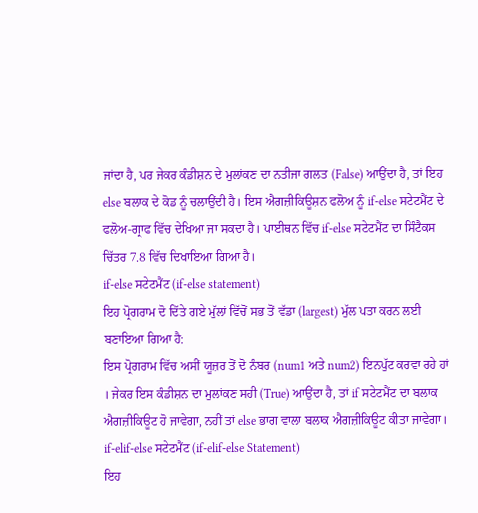ਜਾਂਦਾ ਹੈ, ਪਰ ਜੇਕਰ ਕੰਡੀਸ਼ਨ ਦੇ ਮੁਲਾਂਕਣ ਦਾ ਨਤੀਜਾ ਗਲਤ (False) ਆਉਂਦਾ ਹੈ, ਤਾਂ ਇਹ else ਬਲਾਕ ਦੇ ਕੋਡ ਨੂੰ ਚਲਾਉਂਦੀ ਹੈ। ਇਸ ਐਗਜ਼ੀਕਿਊਸ਼ਨ ਫਲੋਅ ਨੂੰ if-else ਸਟੇਟਮੈਂਟ ਦੇ ਫਲੋਅ-ਗ੍ਰਾਫ ਵਿੱਚ ਦੇਖਿਆ ਜਾ ਸਕਦਾ ਹੈ। ਪਾਈਥਨ ਵਿੱਚ if-else ਸਟੇਟਮੈਂਟ ਦਾ ਸਿੰਟੈਕਸ ਚਿੱਤਰ 7.8 ਵਿੱਚ ਦਿਖਾਇਆ ਗਿਆ ਹੈ।
if-else ਸਟੇਟਮੈਂਟ (if-else statement)
ਇਹ ਪ੍ਰੋਗਰਾਮ ਦੋ ਦਿੱਤੇ ਗਏ ਮੁੱਲਾਂ ਵਿੱਚੋਂ ਸਭ ਤੋਂ ਵੱਡਾ (largest) ਮੁੱਲ ਪਤਾ ਕਰਨ ਲਈ ਬਣਾਇਆ ਗਿਆ ਹੈ:
ਇਸ ਪ੍ਰੋਗਰਾਮ ਵਿੱਚ ਅਸੀਂ ਯੂਜ਼ਰ ਤੋਂ ਦੋ ਨੰਬਰ (num1 ਅਤੇ num2) ਇਨਪੁੱਟ ਕਰਵਾ ਰਹੇ ਹਾਂ । ਜੇਕਰ ਇਸ ਕੰਡੀਸ਼ਨ ਦਾ ਮੁਲਾਂਕਣ ਸਹੀ (True) ਆਉਂਦਾ ਹੈ, ਤਾਂ if ਸਟੇਟਮੈਂਟ ਦਾ ਬਲਾਕ ਐਗਜ਼ੀਕਿਊਟ ਹੋ ਜਾਵੇਗਾ, ਨਹੀਂ ਤਾਂ else ਭਾਗ ਵਾਲਾ ਬਲਾਕ ਐਗਜ਼ੀਕਿਊਟ ਕੀਤਾ ਜਾਵੇਗਾ।
if-elif-else ਸਟੇਟਮੈਂਟ (if-elif-else Statement)
ਇਹ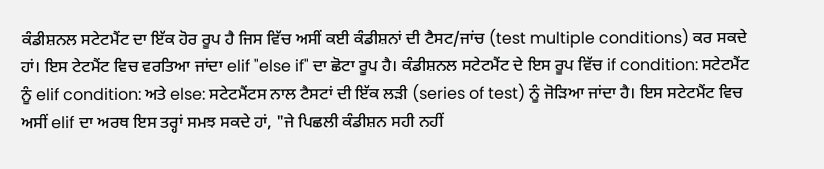ਕੰਡੀਸ਼ਨਲ ਸਟੇਟਮੈਂਟ ਦਾ ਇੱਕ ਹੋਰ ਰੂਪ ਹੈ ਜਿਸ ਵਿੱਚ ਅਸੀਂ ਕਈ ਕੰਡੀਸ਼ਨਾਂ ਦੀ ਟੈਸਟ/ਜਾਂਚ (test multiple conditions) ਕਰ ਸਕਦੇ ਹਾਂ। ਇਸ ਟੇਟਮੈਂਟ ਵਿਚ ਵਰਤਿਆ ਜਾਂਦਾ elif "else if" ਦਾ ਛੋਟਾ ਰੂਪ ਹੈ। ਕੰਡੀਸ਼ਨਲ ਸਟੇਟਮੈਂਟ ਦੇ ਇਸ ਰੂਪ ਵਿੱਚ if condition: ਸਟੇਟਮੈਂਟ ਨੂੰ elif condition: ਅਤੇ else: ਸਟੇਟਮੈਂਟਸ ਨਾਲ ਟੈਸਟਾਂ ਦੀ ਇੱਕ ਲੜੀ (series of test) ਨੂੰ ਜੋੜਿਆ ਜਾਂਦਾ ਹੈ। ਇਸ ਸਟੇਟਮੈਂਟ ਵਿਚ ਅਸੀਂ elif ਦਾ ਅਰਥ ਇਸ ਤਰ੍ਹਾਂ ਸਮਝ ਸਕਦੇ ਹਾਂ, "ਜੇ ਪਿਛਲੀ ਕੰਡੀਸ਼ਨ ਸਹੀ ਨਹੀਂ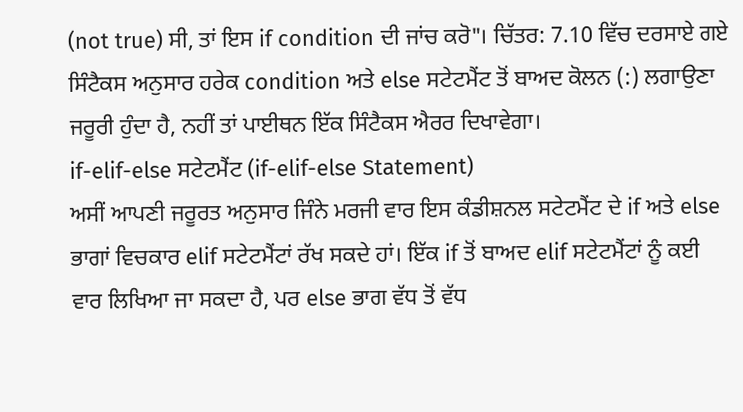(not true) ਸੀ, ਤਾਂ ਇਸ if condition ਦੀ ਜਾਂਚ ਕਰੋ"। ਚਿੱਤਰ: 7.10 ਵਿੱਚ ਦਰਸਾਏ ਗਏ ਸਿੰਟੈਕਸ ਅਨੁਸਾਰ ਹਰੇਕ condition ਅਤੇ else ਸਟੇਟਮੈਂਟ ਤੋਂ ਬਾਅਦ ਕੋਲਨ (:) ਲਗਾਉਣਾ ਜਰੂਰੀ ਹੁੰਦਾ ਹੈ, ਨਹੀਂ ਤਾਂ ਪਾਈਥਨ ਇੱਕ ਸਿੰਟੈਕਸ ਐਰਰ ਦਿਖਾਵੇਗਾ।
if-elif-else ਸਟੇਟਮੈਂਟ (if-elif-else Statement)
ਅਸੀਂ ਆਪਣੀ ਜਰੂਰਤ ਅਨੁਸਾਰ ਜਿੰਨੇ ਮਰਜੀ ਵਾਰ ਇਸ ਕੰਡੀਸ਼ਨਲ ਸਟੇਟਮੈਂਟ ਦੇ if ਅਤੇ else ਭਾਗਾਂ ਵਿਚਕਾਰ elif ਸਟੇਟਮੈਂਟਾਂ ਰੱਖ ਸਕਦੇ ਹਾਂ। ਇੱਕ if ਤੋਂ ਬਾਅਦ elif ਸਟੇਟਮੈਂਟਾਂ ਨੂੰ ਕਈ ਵਾਰ ਲਿਖਿਆ ਜਾ ਸਕਦਾ ਹੈ, ਪਰ else ਭਾਗ ਵੱਧ ਤੋਂ ਵੱਧ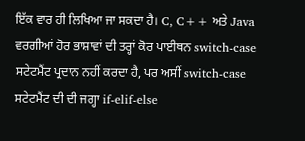ਇੱਕ ਵਾਰ ਹੀ ਲਿਖਿਆ ਜਾ ਸਕਦਾ ਹੈ। C, C++ ਅਤੇ Java ਵਰਗੀਆਂ ਹੋਰ ਭਾਸ਼ਾਵਾਂ ਦੀ ਤਰ੍ਹਾਂ ਕੋਰ ਪਾਈਥਨ switch-case ਸਟੇਟਮੈਂਟ ਪ੍ਰਦਾਨ ਨਹੀਂ ਕਰਦਾ ਹੈ, ਪਰ ਅਸੀਂ switch-case ਸਟੇਟਮੈਂਟ ਦੀ ਦੀ ਜਗ੍ਹਾ if-elif-else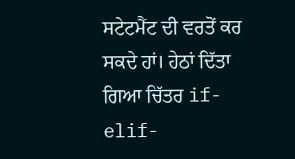ਸਟੇਟਮੈਂਟ ਦੀ ਵਰਤੋਂ ਕਰ ਸਕਦੇ ਹਾਂ। ਹੇਠਾਂ ਦਿੱਤਾ ਗਿਆ ਚਿੱਤਰ if-elif-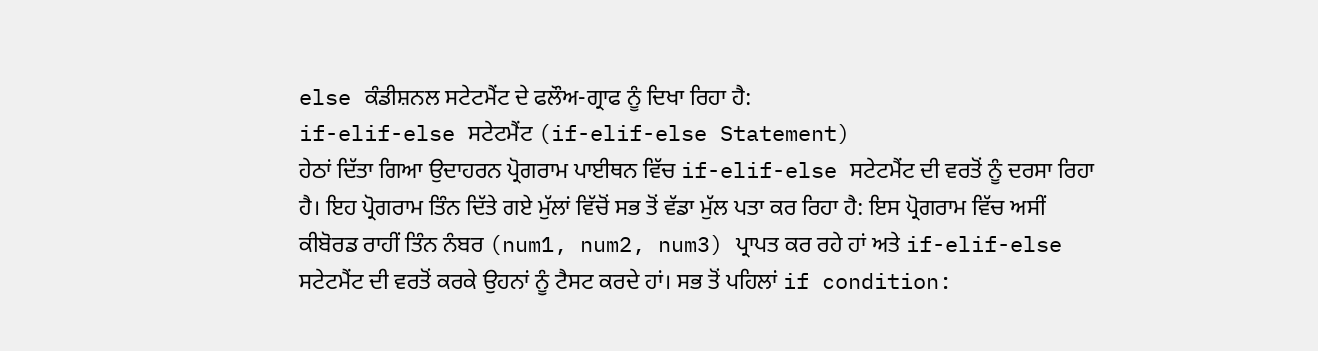else ਕੰਡੀਸ਼ਨਲ ਸਟੇਟਮੈਂਟ ਦੇ ਫਲੌਅ-ਗ੍ਰਾਫ ਨੂੰ ਦਿਖਾ ਰਿਹਾ ਹੈ:
if-elif-else ਸਟੇਟਮੈਂਟ (if-elif-else Statement)
ਹੇਠਾਂ ਦਿੱਤਾ ਗਿਆ ਉਦਾਹਰਨ ਪ੍ਰੋਗਰਾਮ ਪਾਈਥਨ ਵਿੱਚ if-elif-else ਸਟੇਟਮੈਂਟ ਦੀ ਵਰਤੋਂ ਨੂੰ ਦਰਸਾ ਰਿਹਾ ਹੈ। ਇਹ ਪ੍ਰੋਗਰਾਮ ਤਿੰਨ ਦਿੱਤੇ ਗਏ ਮੁੱਲਾਂ ਵਿੱਚੋਂ ਸਭ ਤੋਂ ਵੱਡਾ ਮੁੱਲ ਪਤਾ ਕਰ ਰਿਹਾ ਹੈ: ਇਸ ਪ੍ਰੋਗਰਾਮ ਵਿੱਚ ਅਸੀਂ ਕੀਬੋਰਡ ਰਾਹੀਂ ਤਿੰਨ ਨੰਬਰ (num1, num2, num3) ਪ੍ਰਾਪਤ ਕਰ ਰਹੇ ਹਾਂ ਅਤੇ if-elif-else ਸਟੇਟਮੈਂਟ ਦੀ ਵਰਤੋਂ ਕਰਕੇ ਉਹਨਾਂ ਨੂੰ ਟੈਸਟ ਕਰਦੇ ਹਾਂ। ਸਭ ਤੋਂ ਪਹਿਲਾਂ if condition: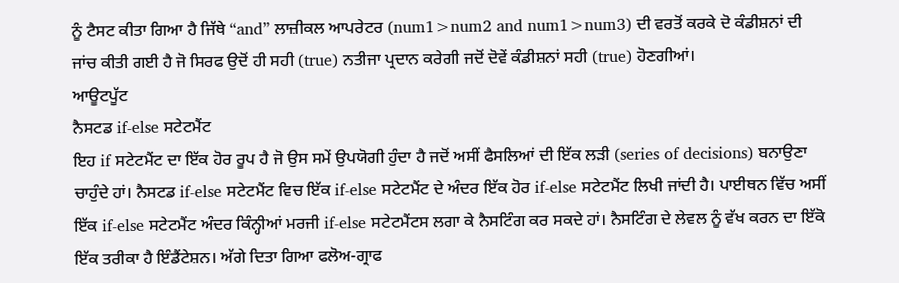ਨੂੰ ਟੈਸਟ ਕੀਤਾ ਗਿਆ ਹੈ ਜਿੱਥੇ “and” ਲਾਜ਼ੀਕਲ ਆਪਰੇਟਰ (num1>num2 and num1>num3) ਦੀ ਵਰਤੋਂ ਕਰਕੇ ਦੋ ਕੰਡੀਸ਼ਨਾਂ ਦੀ ਜਾਂਚ ਕੀਤੀ ਗਈ ਹੈ ਜੋ ਸਿਰਫ ਉਦੋਂ ਹੀ ਸਹੀ (true) ਨਤੀਜਾ ਪ੍ਰਦਾਨ ਕਰੇਗੀ ਜਦੋਂ ਦੋਵੇਂ ਕੰਡੀਸ਼ਨਾਂ ਸਹੀ (true) ਹੋਣਗੀਆਂ।
ਆਊਟਪੂੱਟ
ਨੈਸਟਡ if-else ਸਟੇਟਮੈਂਟ
ਇਹ if ਸਟੇਟਮੈਂਟ ਦਾ ਇੱਕ ਹੋਰ ਰੂਪ ਹੈ ਜੋ ਉਸ ਸਮੇਂ ਉਪਯੋਗੀ ਹੁੰਦਾ ਹੈ ਜਦੋਂ ਅਸੀਂ ਫੈਸਲਿਆਂ ਦੀ ਇੱਕ ਲੜੀ (series of decisions) ਬਨਾਉਣਾ ਚਾਹੁੰਦੇ ਹਾਂ। ਨੈਸਟਡ if-else ਸਟੇਟਮੈਂਟ ਵਿਚ ਇੱਕ if-else ਸਟੇਟਮੈਂਟ ਦੇ ਅੰਦਰ ਇੱਕ ਹੋਰ if-else ਸਟੇਟਮੈਂਟ ਲਿਖੀ ਜਾਂਦੀ ਹੈ। ਪਾਈਥਨ ਵਿੱਚ ਅਸੀਂ ਇੱਕ if-else ਸਟੇਟਮੈਂਟ ਅੰਦਰ ਕਿੰਨ੍ਹੀਆਂ ਮਰਜੀ if-else ਸਟੇਟਮੈਂਟਸ ਲਗਾ ਕੇ ਨੈਸਟਿੰਗ ਕਰ ਸਕਦੇ ਹਾਂ। ਨੈਸਟਿੰਗ ਦੇ ਲੇਵਲ ਨੂੰ ਵੱਖ ਕਰਨ ਦਾ ਇੱਕੋ ਇੱਕ ਤਰੀਕਾ ਹੈ ਇੰਡੈਂਟੇਸ਼ਨ। ਅੱਗੇ ਦਿਤਾ ਗਿਆ ਫਲੋਅ-ਗ੍ਰਾਫ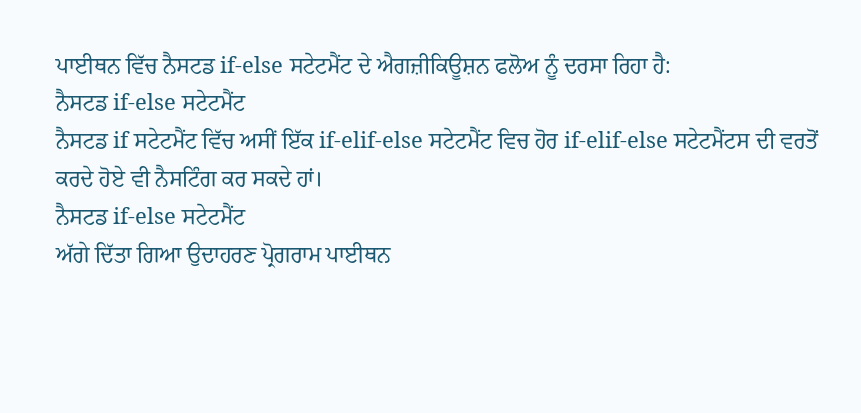ਪਾਈਥਨ ਵਿੱਚ ਨੈਸਟਡ if-else ਸਟੇਟਮੈਂਟ ਦੇ ਐਗਜ਼ੀਕਿਊਸ਼ਨ ਫਲੋਅ ਨੂੰ ਦਰਸਾ ਰਿਹਾ ਹੈ:
ਨੈਸਟਡ if-else ਸਟੇਟਮੈਂਟ
ਨੈਸਟਡ if ਸਟੇਟਮੈਂਟ ਵਿੱਚ ਅਸੀਂ ਇੱਕ if-elif-else ਸਟੇਟਮੈਂਟ ਵਿਚ ਹੋਰ if-elif-else ਸਟੇਟਮੈਂਟਸ ਦੀ ਵਰਤੋਂ ਕਰਦੇ ਹੋਏ ਵੀ ਨੈਸਟਿੰਗ ਕਰ ਸਕਦੇ ਹਾਂ।
ਨੈਸਟਡ if-else ਸਟੇਟਮੈਂਟ
ਅੱਗੇ ਦਿੱਤਾ ਗਿਆ ਉਦਾਹਰਣ ਪ੍ਰੋਗਰਾਮ ਪਾਈਥਨ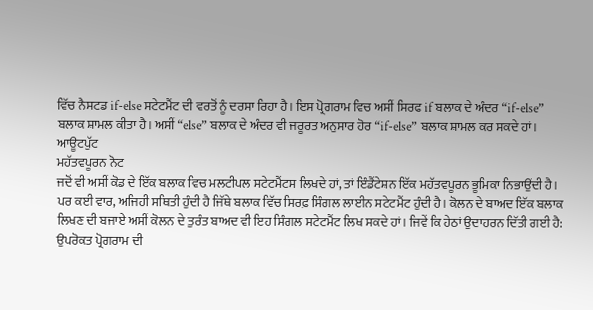ਵਿੱਚ ਨੈਸਟਡ if-else ਸਟੇਟਮੈਂਟ ਦੀ ਵਰਤੋਂ ਨੂੰ ਦਰਸਾ ਰਿਹਾ ਹੈ। ਇਸ ਪ੍ਰੋਗਰਾਮ ਵਿਚ ਅਸੀਂ ਸਿਰਫ if ਬਲਾਕ ਦੇ ਅੰਦਰ “if-else” ਬਲਾਕ ਸ਼ਾਮਲ ਕੀਤਾ ਹੈ। ਅਸੀਂ “else” ਬਲਾਕ ਦੇ ਅੰਦਰ ਵੀ ਜਰੂਰਤ ਅਨੁਸਾਰ ਹੋਰ “if-else” ਬਲਾਕ ਸ਼ਾਮਲ ਕਰ ਸਕਦੇ ਹਾਂ।
ਆਊਟਪੁੱਟ
ਮਹੱਤਵਪੂਰਨ ਨੋਟ
ਜਦੋਂ ਵੀ ਅਸੀਂ ਕੋਡ ਦੇ ਇੱਕ ਬਲਾਕ ਵਿਚ ਮਲਟੀਪਲ ਸਟੇਟਮੈਂਟਸ ਲਿਖਦੇ ਹਾਂ, ਤਾਂ ਇੰਡੈਂਟੇਸ਼ਨ ਇੱਕ ਮਹੱਤਵਪੂਰਨ ਭੂਮਿਕਾ ਨਿਭਾਉਂਦੀ ਹੈ। ਪਰ ਕਈ ਵਾਰ, ਅਜਿਹੀ ਸਥਿਤੀ ਹੁੰਦੀ ਹੈ ਜਿੱਥੇ ਬਲਾਕ ਵਿੱਚ ਸਿਰਫ਼ ਸਿੰਗਲ ਲਾਈਨ ਸਟੇਟਮੈਂਟ ਹੁੰਦੀ ਹੈ। ਕੋਲਨ ਦੇ ਬਾਅਦ ਇੱਕ ਬਲਾਕ ਲਿਖਣ ਦੀ ਬਜਾਏ ਅਸੀਂ ਕੋਲਨ ਦੇ ਤੁਰੰਤ ਬਾਅਦ ਵੀ ਇਹ ਸਿੰਗਲ ਸਟੇਟਮੈਂਟ ਲਿਖ ਸਕਦੇ ਹਾਂ। ਜਿਵੇਂ ਕਿ ਹੇਠਾਂ ਉਦਾਹਰਨ ਦਿੱਤੀ ਗਈ ਹੈ:
ਉਪਰੋਕਤ ਪ੍ਰੋਗਰਾਮ ਦੀ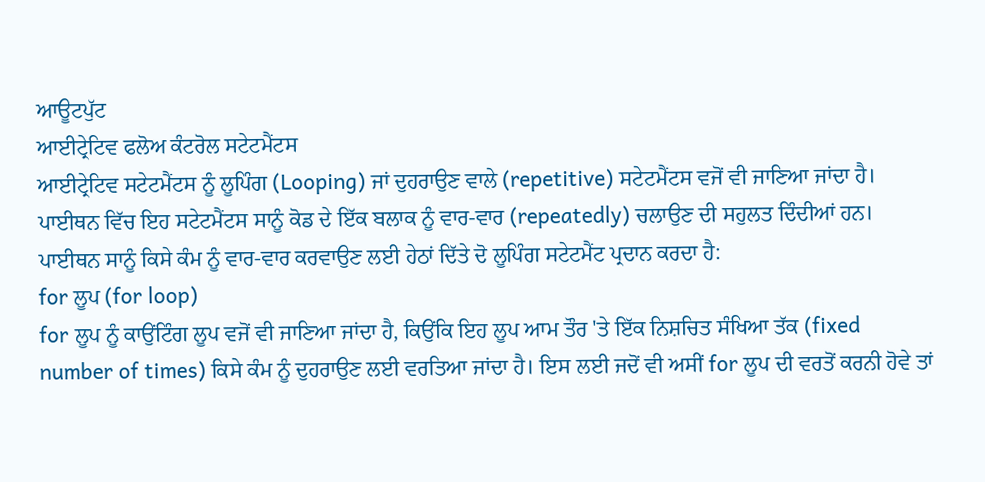ਆਊਟਪੁੱਟ
ਆਈਟ੍ਰੇਟਿਵ ਫਲੋਅ ਕੰਟਰੋਲ ਸਟੇਟਮੈਂਟਸ
ਆਈਟ੍ਰੇਟਿਵ ਸਟੇਟਮੈਂਟਸ ਨੂੰ ਲੂਪਿੰਗ (Looping) ਜਾਂ ਦੁਹਰਾਉਣ ਵਾਲੇ (repetitive) ਸਟੇਟਮੈਂਟਸ ਵਜੋਂ ਵੀ ਜਾਣਿਆ ਜਾਂਦਾ ਹੈ। ਪਾਈਥਨ ਵਿੱਚ ਇਹ ਸਟੇਟਮੈਂਟਸ ਸਾਨੂੰ ਕੋਡ ਦੇ ਇੱਕ ਬਲਾਕ ਨੂੰ ਵਾਰ-ਵਾਰ (repeatedly) ਚਲਾਉਣ ਦੀ ਸਹੁਲਤ ਦਿੰਦੀਆਂ ਹਨ। ਪਾਈਥਨ ਸਾਨੂੰ ਕਿਸੇ ਕੰਮ ਨੂੰ ਵਾਰ-ਵਾਰ ਕਰਵਾਉਣ ਲਈ ਹੇਠਾਂ ਦਿੱਤੇ ਦੋ ਲੂਪਿੰਗ ਸਟੇਟਮੈਂਟ ਪ੍ਰਦਾਨ ਕਰਦਾ ਹੈ:
for ਲੂਪ (for loop)
for ਲੂਪ ਨੂੰ ਕਾਉਂਟਿੰਗ ਲੂਪ ਵਜੋਂ ਵੀ ਜਾਣਿਆ ਜਾਂਦਾ ਹੈ, ਕਿਉਂਕਿ ਇਹ ਲੂਪ ਆਮ ਤੌਰ 'ਤੇ ਇੱਕ ਨਿਸ਼ਚਿਤ ਸੰਖਿਆ ਤੱਕ (fixed number of times) ਕਿਸੇ ਕੰਮ ਨੂੰ ਦੁਹਰਾਉਣ ਲਈ ਵਰਤਿਆ ਜਾਂਦਾ ਹੈ। ਇਸ ਲਈ ਜਦੋਂ ਵੀ ਅਸੀਂ for ਲੂਪ ਦੀ ਵਰਤੋਂ ਕਰਨੀ ਹੋਵੇ ਤਾਂ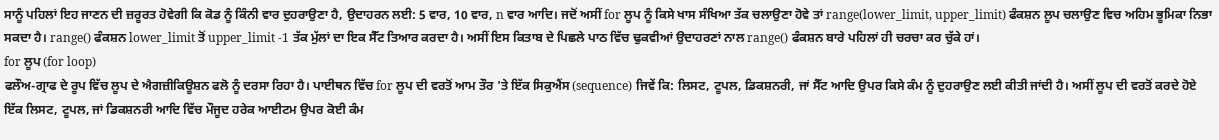ਸਾਨੂੰ ਪਹਿਲਾਂ ਇਹ ਜਾਣਨ ਦੀ ਜ਼ਰੂਰਤ ਹੋਵੇਗੀ ਕਿ ਕੋਡ ਨੂੰ ਕਿੰਨੀ ਵਾਰ ਦੁਹਰਾਉਣਾ ਹੈ, ਉਦਾਹਰਨ ਲਈ: 5 ਵਾਰ, 10 ਵਾਰ, n ਵਾਰ ਆਦਿ। ਜਦੋਂ ਅਸੀਂ for ਲੂਪ ਨੂੰ ਕਿਸੇ ਖਾਸ ਸੰਖਿਆ ਤੱਕ ਚਲਾਉਣਾ ਹੋਵੇ ਤਾਂ range(lower_limit, upper_limit) ਫੰਕਸ਼ਨ ਲੂਪ ਚਲਾਉਣ ਵਿਚ ਅਹਿਮ ਭੂਮਿਕਾ ਨਿਭਾ ਸਕਦਾ ਹੈ। range() ਫੰਕਸ਼ਨ lower_limit ਤੋਂ upper_limit -1 ਤੱਕ ਮੁੱਲਾਂ ਦਾ ਇਕ ਸੈੱਟ ਤਿਆਰ ਕਰਦਾ ਹੈ। ਅਸੀਂ ਇਸ ਕਿਤਾਬ ਦੇ ਪਿਛਲੇ ਪਾਠ ਵਿੱਚ ਢੁਕਵੀਆਂ ਉਦਾਹਰਣਾਂ ਨਾਲ range() ਫੰਕਸ਼ਨ ਬਾਰੇ ਪਹਿਲਾਂ ਹੀ ਚਰਚਾ ਕਰ ਚੁੱਕੇ ਹਾਂ।
for ਲੂਪ (for loop)
ਫਲੌਅ-ਗ੍ਰਾਫ ਦੇ ਰੂਪ ਵਿੱਚ ਲੂਪ ਦੇ ਐਗਜ਼ੀਕਿਊਸ਼ਨ ਫਲੋ ਨੂੰ ਦਰਸਾ ਰਿਹਾ ਹੈ। ਪਾਈਥਨ ਵਿੱਚ for ਲੂਪ ਦੀ ਵਰਤੋਂ ਆਮ ਤੌਰ 'ਤੇ ਇੱਕ ਸਿਕੁਐਂਸ (sequence) ਜਿਵੇਂ ਕਿ: ਲਿਸਟ, ਟੂਪਲ, ਡਿਕਸ਼ਨਰੀ, ਜਾਂ ਸੈੱਟ ਆਦਿ ਉਪਰ ਕਿਸੇ ਕੰਮ ਨੂੰ ਦੁਹਰਾਉਣ ਲਈ ਕੀਤੀ ਜਾਂਦੀ ਹੈ। ਅਸੀਂ ਲੂਪ ਦੀ ਵਰਤੋਂ ਕਰਦੇ ਹੋਏ ਇੱਕ ਲਿਸਟ, ਟੂਪਲ, ਜਾਂ ਡਿਕਸ਼ਨਰੀ ਆਦਿ ਵਿੱਚ ਮੌਜੂਦ ਹਰੇਕ ਆਈਟਮ ਉਪਰ ਕੋਈ ਕੰਮ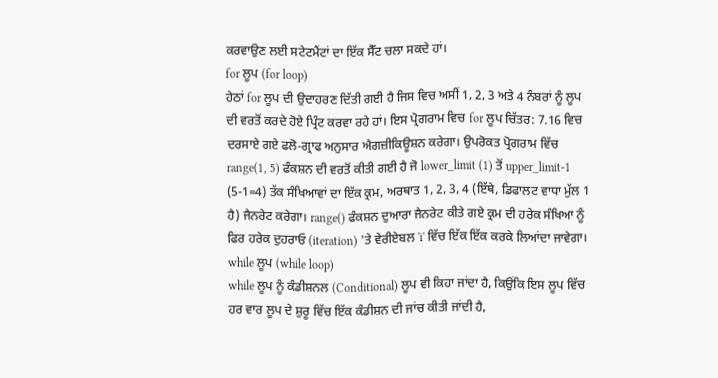ਕਰਵਾਉਣ ਲਈ ਸਟੇਟਮੈਂਟਾਂ ਦਾ ਇੱਕ ਸੈੱਟ ਚਲਾ ਸਕਦੇ ਹਾਂ।
for ਲੂਪ (for loop)
ਹੇਠਾਂ for ਲੂਪ ਦੀ ਉਦਾਹਰਣ ਦਿੱਤੀ ਗਈ ਹੈ ਜਿਸ ਵਿਚ ਅਸੀਂ 1, 2, 3 ਅਤੇ 4 ਨੰਬਰਾਂ ਨੂੰ ਲੂਪ ਦੀ ਵਰਤੋਂ ਕਰਦੇ ਹੋਏ ਪ੍ਰਿੰਟ ਕਰਵਾ ਰਹੇ ਹਾਂ। ਇਸ ਪ੍ਰੋਗਰਾਮ ਵਿਚ for ਲੂਪ ਚਿੱਤਰ: 7.16 ਵਿਚ ਦਰਸਾਏ ਗਏ ਫਲੋ-ਗ੍ਰਾਫ ਅਨੁਸਾਰ ਐਗਜ਼ੀਕਿਊਸ਼ਨ ਕਰੇਗਾ। ਉਪਰੋਕਤ ਪ੍ਰੋਗਰਾਮ ਵਿੱਚ range(1, 5) ਫੰਕਸ਼ਨ ਦੀ ਵਰਤੋਂ ਕੀਤੀ ਗਈ ਹੈ ਜੋ lower_limit (1) ਤੋਂ upper_limit-1 (5-1=4) ਤੱਕ ਸੰਖਿਆਵਾਂ ਦਾ ਇੱਕ ਕ੍ਰਮ, ਅਰਥਾਤ 1, 2, 3, 4 (ਇੱਥੇ, ਡਿਫਾਲਟ ਵਾਧਾ ਮੁੱਲ 1 ਹੈ) ਜੈਨਰੇਟ ਕਰੇਗਾ। range() ਫੰਕਸ਼ਨ ਦੁਆਰਾ ਜੈਨਰੇਟ ਕੀਤੇ ਗਏ ਕ੍ਰਮ ਦੀ ਹਰੇਕ ਸੰਖਿਆ ਨੂੰ ਫਿਰ ਹਰੇਕ ਦੁਹਰਾਓ (iteration) 'ਤੇ ਵੇਰੀਏਬਲ 'i' ਵਿੱਚ ਇੱਕ ਇੱਕ ਕਰਕੇ ਲਿਆਂਦਾ ਜਾਵੇਗਾ।
while ਲੂਪ (while loop)
while ਲੂਪ ਨੂੰ ਕੰਡੀਸ਼ਨਲ (Conditional) ਲੂਪ ਵੀ ਕਿਹਾ ਜਾਂਦਾ ਹੈ, ਕਿਉਂਕਿ ਇਸ ਲੂਪ ਵਿੱਚ ਹਰ ਵਾਰ ਲੂਪ ਦੇ ਸ਼ੁਰੂ ਵਿੱਚ ਇੱਕ ਕੰਡੀਸ਼ਨ ਦੀ ਜਾਂਚ ਕੀਤੀ ਜਾਂਦੀ ਹੈ,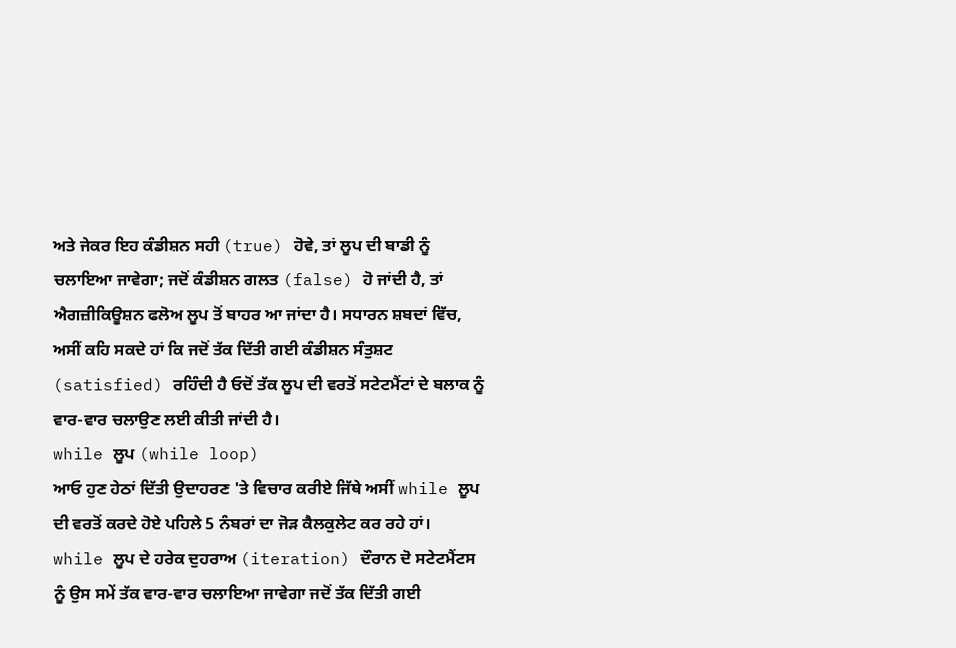ਅਤੇ ਜੇਕਰ ਇਹ ਕੰਡੀਸ਼ਨ ਸਹੀ (true) ਹੋਵੇ, ਤਾਂ ਲੂਪ ਦੀ ਬਾਡੀ ਨੂੰ ਚਲਾਇਆ ਜਾਵੇਗਾ; ਜਦੋਂ ਕੰਡੀਸ਼ਨ ਗਲਤ (false) ਹੋ ਜਾਂਦੀ ਹੈ, ਤਾਂ ਐਗਜ਼ੀਕਿਊਸ਼ਨ ਫਲੋਅ ਲੂਪ ਤੋਂ ਬਾਹਰ ਆ ਜਾਂਦਾ ਹੈ। ਸਧਾਰਨ ਸ਼ਬਦਾਂ ਵਿੱਚ, ਅਸੀਂ ਕਹਿ ਸਕਦੇ ਹਾਂ ਕਿ ਜਦੋਂ ਤੱਕ ਦਿੱਤੀ ਗਈ ਕੰਡੀਸ਼ਨ ਸੰਤੁਸ਼ਟ (satisfied) ਰਹਿੰਦੀ ਹੈ ਓਦੋਂ ਤੱਕ ਲੂਪ ਦੀ ਵਰਤੋਂ ਸਟੇਟਮੈਂਟਾਂ ਦੇ ਬਲਾਕ ਨੂੰ ਵਾਰ-ਵਾਰ ਚਲਾਉਣ ਲਈ ਕੀਤੀ ਜਾਂਦੀ ਹੈ।
while ਲੂਪ (while loop)
ਆਓ ਹੁਣ ਹੇਠਾਂ ਦਿੱਤੀ ਉਦਾਹਰਣ 'ਤੇ ਵਿਚਾਰ ਕਰੀਏ ਜਿੱਥੇ ਅਸੀਂ while ਲੂਪ ਦੀ ਵਰਤੋਂ ਕਰਦੇ ਹੋਏ ਪਹਿਲੇ 5 ਨੰਬਰਾਂ ਦਾ ਜੋੜ ਕੈਲਕੁਲੇਟ ਕਰ ਰਹੇ ਹਾਂ।
while ਲੂਪ ਦੇ ਹਰੇਕ ਦੁਹਰਾਅ (iteration) ਦੌਰਾਨ ਦੋ ਸਟੇਟਮੈਂਟਸ ਨੂੰ ਉਸ ਸਮੇਂ ਤੱਕ ਵਾਰ-ਵਾਰ ਚਲਾਇਆ ਜਾਵੇਗਾ ਜਦੋਂ ਤੱਕ ਦਿੱਤੀ ਗਈ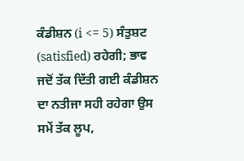ਕੰਡੀਸ਼ਨ (i <= 5) ਸੰਤੁਸ਼ਟ (satisfied) ਰਹੇਗੀ; ਭਾਵ ਜਦੋਂ ਤੱਕ ਦਿੱਤੀ ਗਈ ਕੰਡੀਸ਼ਨ ਦਾ ਨਤੀਜਾ ਸਹੀ ਰਹੇਗਾ ਉਸ ਸਮੇਂ ਤੱਕ ਲੂਪ,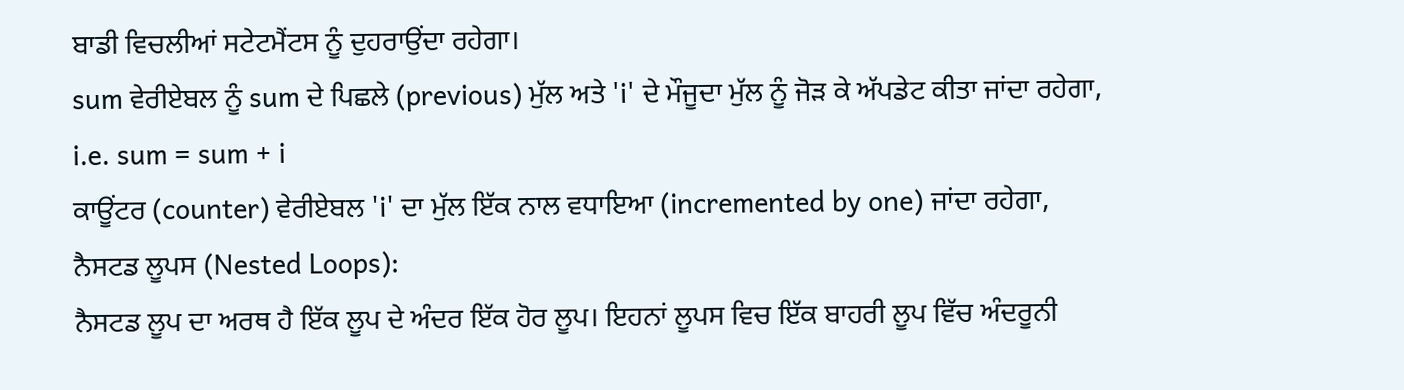ਬਾਡੀ ਵਿਚਲੀਆਂ ਸਟੇਟਮੈਂਟਸ ਨੂੰ ਦੁਹਰਾਉਂਦਾ ਰਹੇਗਾ।
sum ਵੇਰੀਏਬਲ ਨੂੰ sum ਦੇ ਪਿਛਲੇ (previous) ਮੁੱਲ ਅਤੇ 'i' ਦੇ ਮੌਜੂਦਾ ਮੁੱਲ ਨੂੰ ਜੋੜ ਕੇ ਅੱਪਡੇਟ ਕੀਤਾ ਜਾਂਦਾ ਰਹੇਗਾ, i.e. sum = sum + i
ਕਾਊਂਟਰ (counter) ਵੇਰੀਏਬਲ 'i' ਦਾ ਮੁੱਲ ਇੱਕ ਨਾਲ ਵਧਾਇਆ (incremented by one) ਜਾਂਦਾ ਰਹੇਗਾ,
ਨੈਸਟਡ ਲੂਪਸ (Nested Loops):
ਨੈਸਟਡ ਲੂਪ ਦਾ ਅਰਥ ਹੈ ਇੱਕ ਲੂਪ ਦੇ ਅੰਦਰ ਇੱਕ ਹੋਰ ਲੂਪ। ਇਹਨਾਂ ਲੂਪਸ ਵਿਚ ਇੱਕ ਬਾਹਰੀ ਲੂਪ ਵਿੱਚ ਅੰਦਰੂਨੀ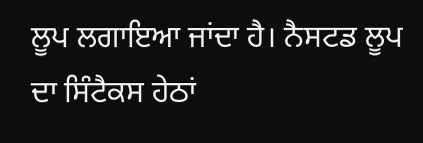ਲੂਪ ਲਗਾਇਆ ਜਾਂਦਾ ਹੈ। ਨੈਸਟਡ ਲੂਪ ਦਾ ਸਿੰਟੈਕਸ ਹੇਠਾਂ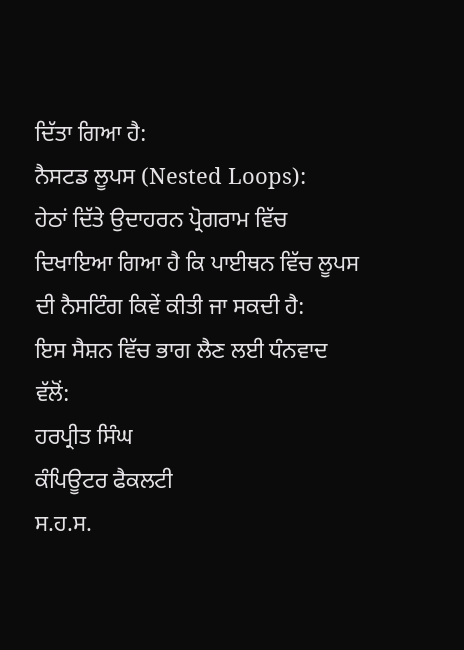ਦਿੱਤਾ ਗਿਆ ਹੈ:
ਨੈਸਟਡ ਲੂਪਸ (Nested Loops):
ਹੇਠਾਂ ਦਿੱਤੇ ਉਦਾਹਰਨ ਪ੍ਰੋਗਰਾਮ ਵਿੱਚ ਦਿਖਾਇਆ ਗਿਆ ਹੈ ਕਿ ਪਾਈਥਨ ਵਿੱਚ ਲੂਪਸ ਦੀ ਨੈਸਟਿੰਗ ਕਿਵੇਂ ਕੀਤੀ ਜਾ ਸਕਦੀ ਹੈ:
ਇਸ ਸੈਸ਼ਨ ਵਿੱਚ ਭਾਗ ਲੈਣ ਲਈ ਧੰਨਵਾਦ
ਵੱਲੋਂ:
ਹਰਪ੍ਰੀਤ ਸਿੰਘ
ਕੰਪਿਊਟਰ ਫੈਕਲਟੀ
ਸ.ਹ.ਸ.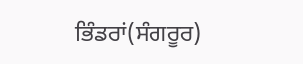ਭਿੰਡਰਾਂ(ਸੰਗਰੂਰ)